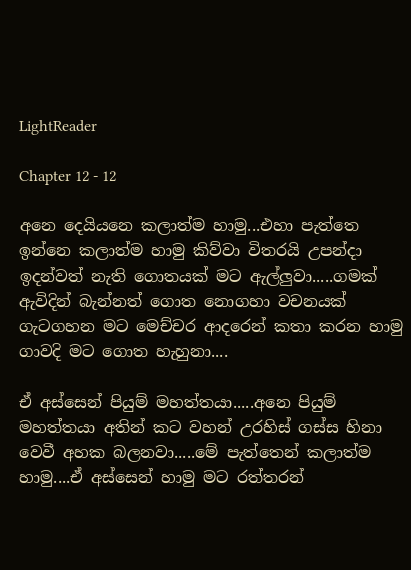LightReader

Chapter 12 - 12

අනෙ දෙයියනෙ කලාත්ම හාමු...එහා පැත්තෙ ඉන්නෙ කලාත්ම හාමු කිව්වා විතරයි උපන්දා ඉදන්වත් නැති ගොතයක් මට ඇල්ලුවා.....ගමක් ඇවිදින් බැන්නත් ගොත නොගහා වචනයක් ගැටගහන මට මෙච්චර ආදරෙන් කතා කරන හාමු ගාවදි මට ගොත හැහුනා....

ඒ අස්සෙන් පියුම් මහත්තයා.....අනෙ පියුම් මහත්තයා අතින් කට වහන් උරහිස් ගස්ස හිනා වෙවී අහක බලනවා.....මේ පැත්තෙන් කලාත්ම හාමු....ඒ අස්සෙන් හාමු මට රත්තරන්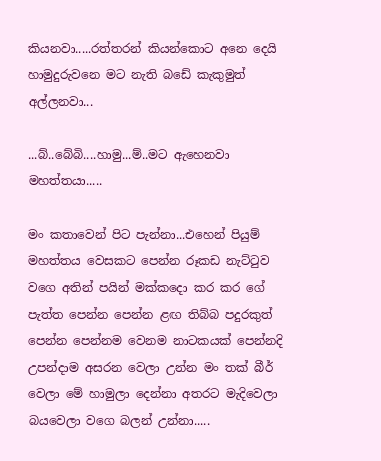කියනවා.....රත්තරන් කියන්කොට අනෙ දෙයි හාමුදුරුවනෙ මට නැති බඩේ කැකුමුත් අල්ලනවා...

...බ්..බේබි....හාමු...ම්..මට ඇහෙනවා මහත්තයා.....

මං කතාවෙන් පිට පැන්නා...එහෙන් පියුම් මහත්තය වෙසකට පෙන්න රූකඩ නැට්ටුව වගෙ අතින් පයින් මක්කදො කර කර ගේ පැත්ත පෙන්න පෙන්න ළඟ තිබ්බ පදුරකුත් පෙන්න පෙන්නම වෙනම නාටකයක් පෙන්නදි උපන්දාම අසරන වෙලා උන්න මං තක් බීර් වෙලා මේ හාමුලා දෙන්නා අතරට මැදිවෙලා බයවෙලා වගෙ බලන් උන්නා.....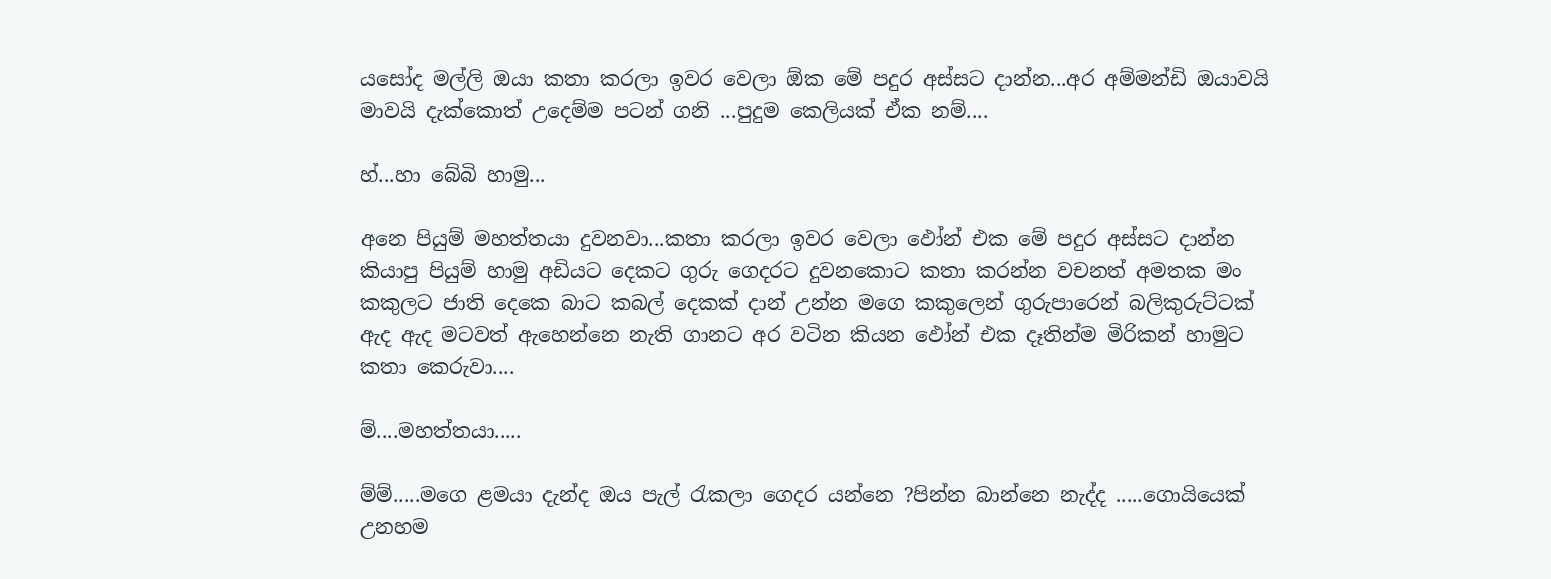යසෝද මල්ලි ඔයා කතා කරලා ඉවර වෙලා ඕක මේ පදුර අස්සට දාන්න...අර අම්මන්ඩි ඔයාවයි මාවයි දැක්කොත් උදෙම්ම පටන් ගනි ...පුදුම කෙලියක් ඒක නම්....

හ්...හා බේබි හාමු...

අනෙ පියුම් මහත්තයා දුවනවා...කතා කරලා ඉවර වෙලා ඵෝන් එක මේ පදුර අස්සට දාන්න කියාපු පියුම් හාමු අඩියට දෙකට ගුරු ගෙදරට දුවනකොට කතා කරන්න වචනත් අමතක මං කකුලට ජාති දෙකෙ බාට කබල් දෙකක් දාන් උන්න මගෙ කකුලෙන් ගුරුපාරෙන් බලිකුරුට්ටක් ඇද ඇද මටවත් ඇහෙන්නෙ නැති ගානට අර වටින කියන ඵෝන් එක දෑතින්ම මිරිකන් හාමුට කතා කෙරුවා....

ම්....මහත්තයා.....

ම්ම්.....මගෙ ළමයා දැන්ද ඔය පැල් රැකලා ගෙදර යන්නෙ ?පින්න බාන්නෙ නැද්ද .....ගොයියෙක් උනහම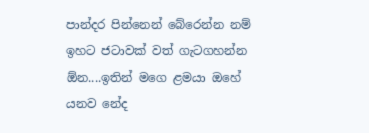පාන්දර පින්නෙන් බේරෙන්න නම් ඉහට ජටාවක් වත් ගැටගහන්න ඕන....ඉතින් මගෙ ළමයා ඔහේ යනව නේද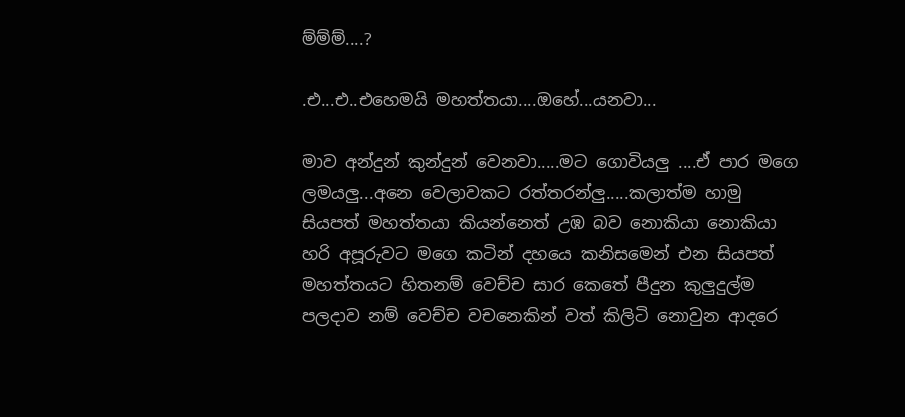ම්ම්ම්....?

.එ...එ..එහෙමයි මහත්තයා....ඔහේ...යනවා...

මාව අන්දුන් කුන්දුන් වෙනවා.....මට ගොවියලු ....ඒ පාර මගෙ ලමයලු...අනෙ වෙලාවකට රත්තරන්ලු.....කලාත්ම හාමු සියපත් මහත්තයා කියන්නෙත් උඹ බව නොකියා නොකියා හරි අපූරුවට මගෙ කටින් දහයෙ කනිසමෙන් එන සියපත් මහත්තයට හිතනම් වෙච්ච සාර කෙතේ පීදුන කුලුදුල්ම පලදාව නම් වෙච්ච වචනෙකින් වත් කිලිටි නොවුන ආදරෙ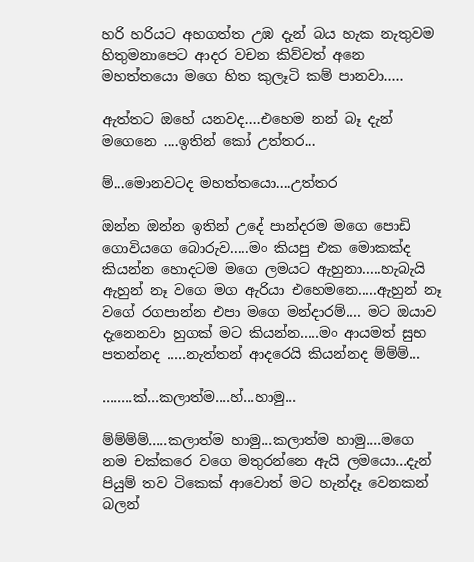හරි හරියට අහගත්ත උඹ දැන් බය හැක නැතුවම හිතුමනාපෙට ආදර වචන කිව්වත් අනෙ මහත්තයො මගෙ හිත කුලෑටි කම් පානවා.....

ඇත්තට ඔහේ යනවද....එහෙම නන් බෑ දැන් මගෙනෙ ....ඉතින් කෝ උත්තර...

ම්...මොනවටද මහත්තයො....උත්තර

ඔන්න ඔන්න ඉතින් උදේ පාන්දරම මගෙ පොඩි ගොවියගෙ බොරුව.....මං කියපු එක මොකක්ද කියන්න හොදටම මගෙ ලමයට ඇහුනා.....හැබැයි ඇහුන් නෑ වගෙ මග ඇරියා එහෙමනෙ.....ඇහුන් නෑ වගේ රගපාන්න එපා මගෙ මන්දාරම්.... මට ඔයාව දැනෙනවා හුගක් මට කියන්න.....මං ආයමත් සුභ පතන්නද .....නැත්තන් ආදරෙයි කියන්නද ම්ම්ම්...

........ක්...කලාත්ම....හ්...හාමු...

ම්ම්ම්ම්.....කලාත්ම හාමු...කලාත්ම හාමු....මගෙ නම චක්කරෙ වගෙ මතුරන්නෙ ඇයි ලමයො...දැන් පියුම් තව ටිකෙක් ආවොත් මට හැන්දෑ වෙනකන් බලන්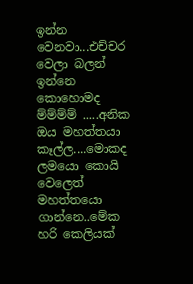ඉන්න වෙනවා...එච්චර වෙලා බලන් ඉන්නෙ කොහොමද ම්ම්ම්ම් .....අනික ඔය මහත්තයා කෑල්ල....මොකද ලමයො කොයි වෙලෙත් මහත්තයො ගාන්නෙ..මේක හරි කෙලියක්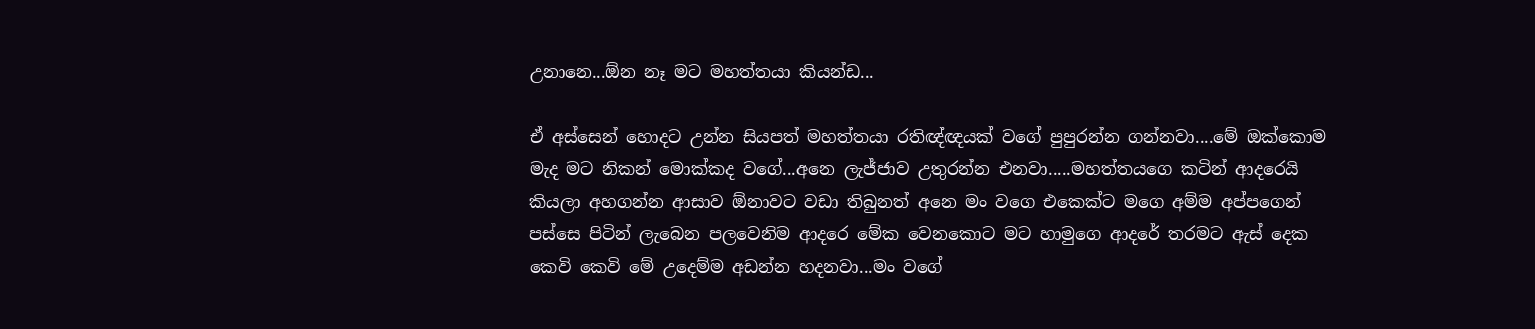උනානෙ...ඕන නෑ මට මහත්තයා කියන්ඩ...

ඒ අස්සෙන් හොදට උන්න සියපත් මහත්තයා රතිඥ්ඥයක් වගේ පුපුරන්න ගන්නවා....මේ ඔක්කොම මැද මට නිකන් මොක්කද වගේ...අනෙ ලැජ්ජාව උතුරන්න එනවා.....මහත්තයගෙ කටින් ආදරෙයි කියලා අහගන්න ආසාව ඕනාවට වඩා තිබුනත් අනෙ මං වගෙ එකෙක්ට මගෙ අම්ම අප්පගෙන් පස්සෙ පිටින් ලැබෙන පලවෙනිම ආදරෙ මේක වෙනකොට මට හාමුගෙ ආදරේ තරමට ඇස් දෙක කෙවි කෙවි මේ උදෙම්ම අඩන්න හදනවා...මං වගේ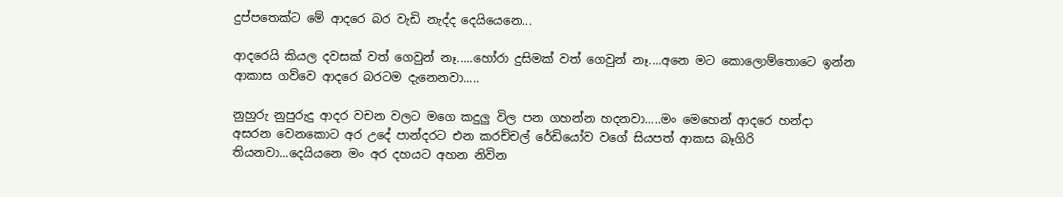දුප්පතෙක්ට මේ ආදරෙ බර වැඩි නැද්ද දෙයියෙනෙ...

ආදරෙයි කියල දවසක් වත් ගෙවුන් නෑ.....හෝරා දුසිමක් වත් ගෙවුන් නෑ....අනෙ මට කොලොම්තොටෙ ඉන්න ආකාස ගව්වෙ ආදරෙ බරටම දැනෙනවා.....

නුහුරු නුපුරුදු ආදර වචන වලට මගෙ කදුලු විල පන ගහන්න හදනවා.....මං මෙහෙන් ආදරෙ හන්දා අසරන වෙනකොට අර උදේ පාන්දරට එන කරච්චල් රේඩියෝව වගේ සියපත් ආකස බෑගිරි තියනවා...දෙයියනෙ මං අර දහයට අහන නිවින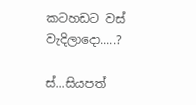කටහඩට වස් වැදිලාදො.....?

ස්...සියපත්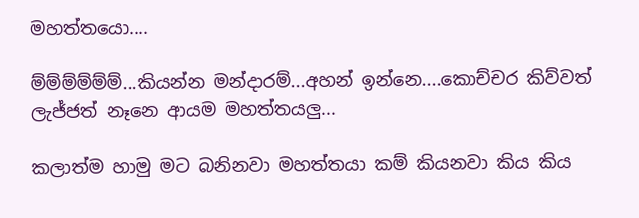මහත්තයො....

ම්ම්ම්ම්ම්ම්...කියන්න මන්දාරම්...අහන් ඉන්නෙ....කොච්චර කිව්වත් ලැජ්ජත් නෑනෙ ආයම මහත්තයලු...

කලාත්ම හාමු මට බනිනවා මහත්තයා කම් කියනවා කිය කිය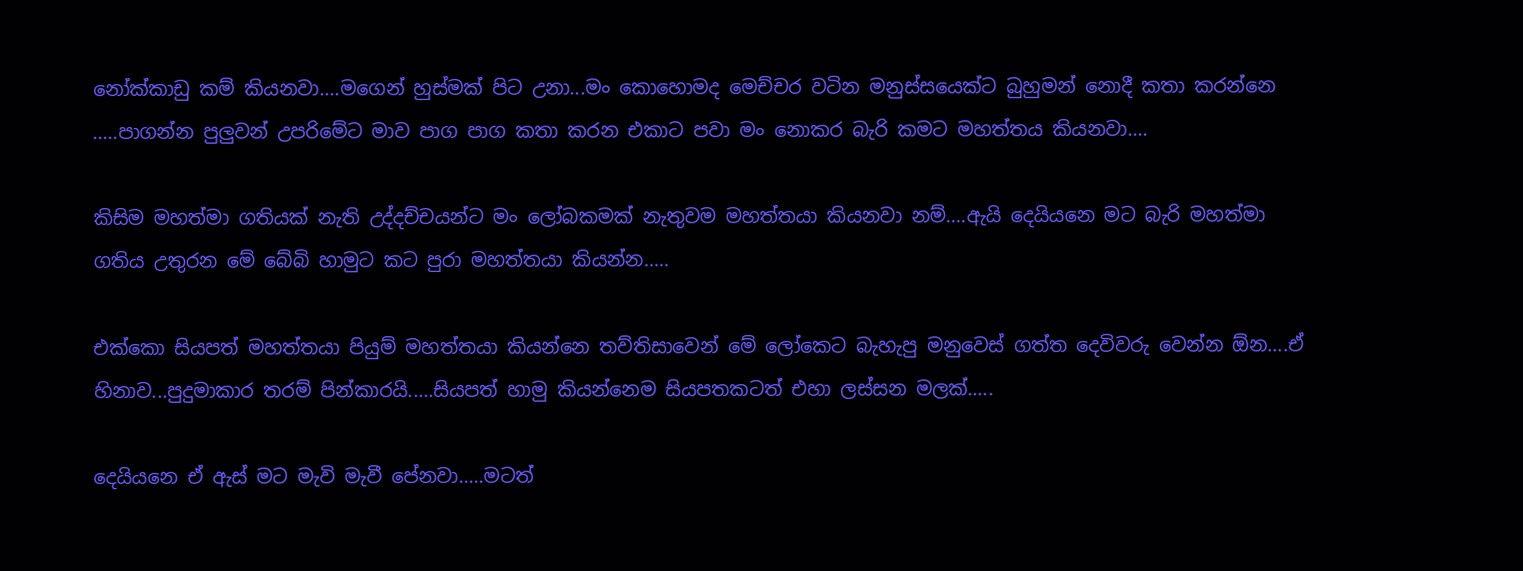නෝක්කාඩු කම් කියනවා....මගෙන් හුස්මක් පිට උනා...මං කොහොමද මෙච්චර වටින මනුස්සයෙක්ට බුහුමන් නොදී කතා කරන්නෙ .....පාගන්න පුලුවන් උපරිමේට මාව පාග පාග කතා කරන එකාට පවා මං නොකර බැරි කමට මහත්තය කියනවා....

කිසිම මහත්මා ගතියක් නැති උද්දච්චයන්ට මං ලෝබකමක් නැතුවම මහත්තයා කියනවා නම්....ඇයි දෙයියනෙ මට බැරි මහත්මා ගතිය උතුරන මේ බේබි හාමුට කට පුරා මහත්තයා කියන්න.....

එක්කො සියපත් මහත්තයා පියුම් මහත්තයා කියන්නෙ තව්තිසාවෙන් මේ ලෝකෙට බැහැපු මනුවෙස් ගත්ත දෙවිවරු වෙන්න ඕන....ඒ හිනාව...පුදුමාකාර තරම් පින්කාරයි.....සියපත් හාමු කියන්නෙම සියපතකටත් එහා ලස්සන මලක්.....

දෙයියනෙ ඒ ඇස් මට මැවි මැවී පේනවා.....මටත්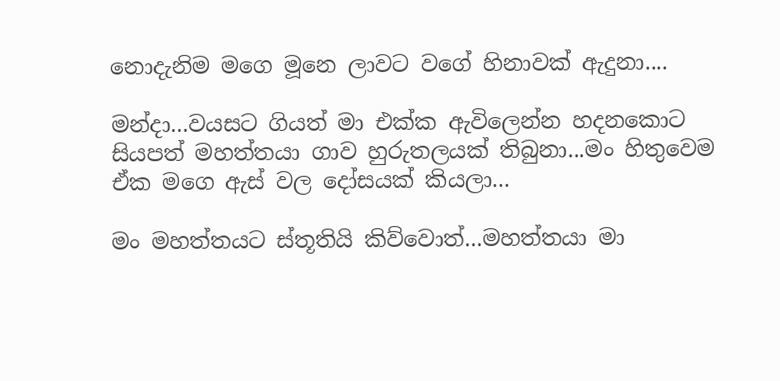නොදැනිම මගෙ මූනෙ ලාවට වගේ හිනාවක් ඇදුනා....

මන්දා...වයසට ගියත් මා එක්ක ඇවිලෙන්න හදනකොට සියපත් මහත්තයා ගාව හුරුතලයක් තිබුනා...මං හිතුවෙම ඒක මගෙ ඇස් වල දෝසයක් කියලා...

මං මහත්තයට ස්තූතියි කිව්වොත්...මහත්තයා මා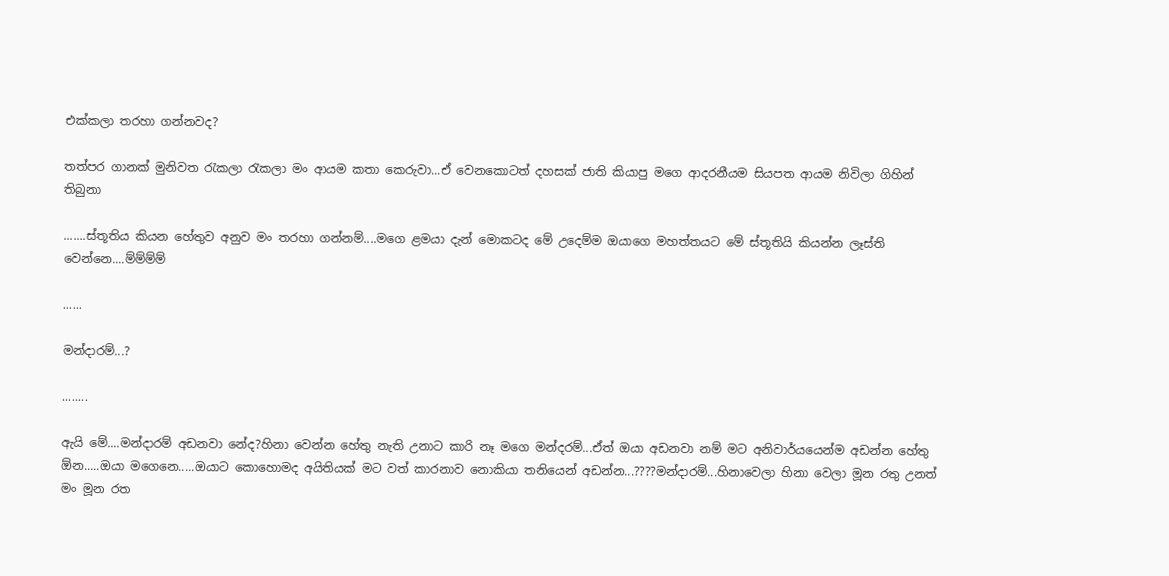එක්කලා තරහා ගන්නවද?

තත්පර ගානක් මුනිවත රැකලා රැකලා මං ආයම කතා කෙරුවා...ඒ වෙනකොටත් දහසක් ජාති කියාපු මගෙ ආදරනීයම සියපත ආයම නිවිලා ගිහින් තිබුනා

.......ස්තූතිය කියන හේතුව අනුව මං තරහා ගන්නම්....මගෙ ළමයා දැන් මොකටද මේ උදෙම්ම ඔයාගෙ මහත්තයට මේ ස්තූතියි කියන්න ලෑස්ති වෙන්නෙ....ම්ම්ම්ම්

......

මන්දාරම්...?

........

ඇයි මේ....මන්දාරම් අඩනවා නේද?හිනා වෙන්න හේතු නැති උනාට කාරි නෑ මගෙ මන්දරම්...ඒත් ඔයා අඩනවා නම් මට අනිවාර්යයෙන්ම අඩන්න හේතු ඕන.....ඔයා මගෙනෙ.....ඔයාට කොහොමද අයිතියක් මට වත් කාරනාව නොකියා තනියෙන් අඩන්න...????මන්දාරම්...හිනාවෙලා හිනා වෙලා මූන රතු උනත් මං මූන රත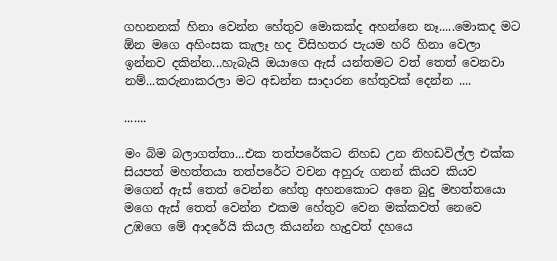ගහනනක් හිනා වෙන්න හේතුව මොකක්ද අහන්නෙ නෑ.....මොකද මට ඕන මගෙ අහිංසක කැලෑ හද විසිහතර පැයම හරි හිනා වෙලා ඉන්නව දකින්න...හැබැයි ඔයාගෙ ඇස් යන්තමට වත් තෙත් වෙනවා නම්...කරුනාකරලා මට අඩන්න සාදාරන හේතුවක් දෙන්න ....

.......

මං බිම බලාගත්තා...එක තත්පරේකට නිහඩ උන නිහඩවිල්ල එක්ක සියපත් මහත්තයා තත්පරේට වචන අහුරු ගනන් කියව කියව මගෙන් ඇස් තෙත් වෙන්න හේතු අහනකොට අනෙ බුදු මහත්තයො මගෙ ඇස් තෙත් වෙන්න එකම හේතුව වෙන මක්කවත් නෙවෙ උඹගෙ මේ ආදරේයි කියල කියන්න හැදුවත් දහයෙ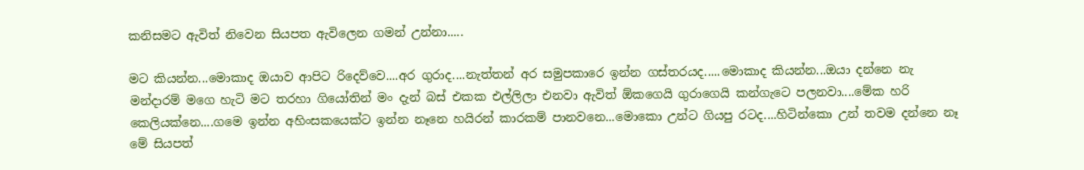කනිසමට ඇවිත් නිවෙන සියපත ඇවිලෙන ගමන් උන්නා.....

මට කියන්න...මොකාද ඔයාව ආපිට රිදෙව්වෙ....අර ගුරාද....නැත්තන් අර සමුපකාරෙ ඉන්න ගස්තරයද.....මොකාද කියන්න...ඔයා දන්නෙ නැ මන්දාරම් මගෙ හැටි මට තරහා ගියෝතින් මං දැන් බස් එකක එල්ලිලා එනවා ඇවිත් ඕකගෙයි ගුරාගෙයි කන්ගැටෙ පලනවා....මේක හරි කෙලියක්නෙ....ගමෙ ඉන්න අහිංසකයෙක්ට ඉන්න නෑනෙ හයිරන් කාරකම් පානවනෙ...මොකො උන්ට ගියපු රටද....හිටින්කො උන් තවම දන්නෙ නෑ මේ සියපත්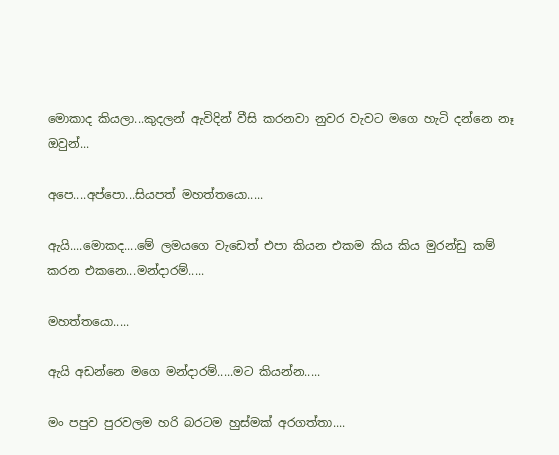මොකාද කියලා...කුදලන් ඇවිදින් වීසි කරනවා නුවර වැවට මගෙ හැටි දන්නෙ නෑ ඔවුන්...

අපෙ....අප්පො...සියපත් මහත්තයො.....

ඇයි....මොකද....මේ ලමයගෙ වැඩෙත් එපා කියන එකම කිය කිය මුරන්ඩු කම් කරන එකනෙ...මන්දාරම්.....

මහත්තයො.....

ඇයි අඩන්නෙ මගෙ මන්දාරම්.....මට කියන්න.....

මං පපුව පුරවලම හරි බරටම හුස්මක් අරගත්තා....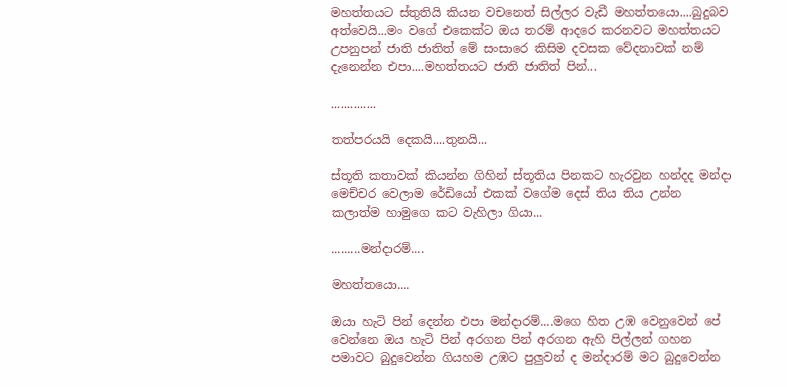මහත්තයට ස්තුතියි කියන වචනෙත් සිල්ලර වැඩී මහත්තයො....බුදුබව අත්වෙයි...මං වගේ එකෙක්ට ඔය තරම් ආදරෙ කරනවට මහත්තයට උපනුපන් ජාති ජාතිත් මේ සංසාරෙ කිසිම දවසක වේදනාවක් නම් දැනෙන්න එපා....මහත්තයට ජාති ජාතිත් පින්...

..............

තත්පරයයි දෙකයි....තුනයි...

ස්තූති කතාවක් කියන්න ගිහින් ස්තූතිය පිනකට හැරවුන හන්දද මන්දා මෙච්චර වෙලාම රේඩියෝ එකක් වගේම දෙස් තිය තිය උන්න කලාත්ම හාමුගෙ කට වැහිලා ගියා...

.........මන්දාරම්....

මහත්තයො....

ඔයා හැටි පින් දෙන්න එපා මන්දාරම්....මගෙ හිත උඹ වෙනුවෙන් පේ වෙන්නෙ ඔය හැටි පින් අරගන පින් අරගන ඇහි පිල්ලන් ගහන පමාවට බුදුවෙන්න ගියහම උඹට පුලුවන් ද මන්දාරම් මට බුදුවෙන්න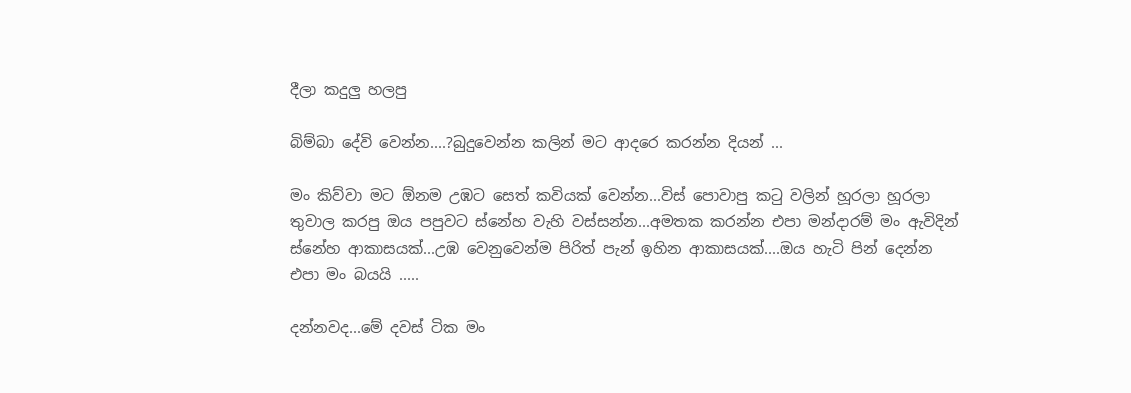දීලා කදුලු හලපු

බිම්බා දේවි වෙන්න....?බුදුවෙන්න කලින් මට ආදරෙ කරන්න දියන් ...

මං කිව්වා මට ඕනම උඹට සෙත් කවියක් වෙන්න...විස් පොවාපු කටු වලින් හූරලා හූරලා තුවාල කරපු ඔය පපුවට ස්නේහ වැහි වස්සන්න...අමතක කරන්න එපා මන්දාරම් මං ඇවිදින් ස්නේහ ආකාසයක්...උඹ වෙනුවෙන්ම පිරිත් පැන් ඉහින ආකාසයක්....ඔය හැටි පින් දෙන්න එපා මං බයයි .....

දන්නවද...මේ දවස් ටික මං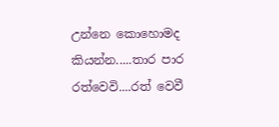උන්නෙ කොහොමද කියන්න.....තාර පාර රත්වෙවි....රත් වෙවී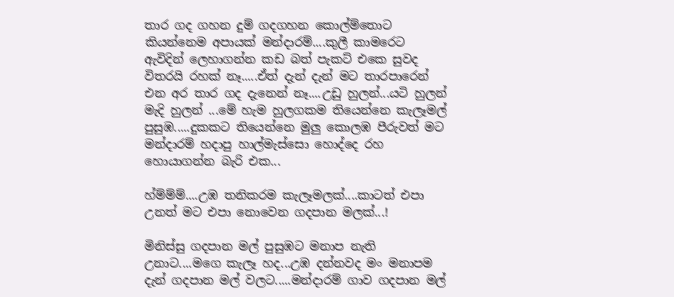තාර ගද ගහන දුම් ගදගහන කොල්ම්‍තොට කියන්නෙම අපායක් මන්දාරම්....කුලී කාමරෙට ඇවිදින් ලෙහාගන්න කඩ බත් පැකට් එකෙ සුවද විතරයි රහක් නෑ.....ඒත් දැන් දැන් මට තාරපාරෙන් එන අර තාර ගද දැනෙන් නෑ....උඩු හුලන්...යටි හුලන් මැදි හුලන් ...මේ හැම හුලගකම තියෙන්නෙ කැලෑමල් පුසුඹ.....දුකකට තියෙන්නෙ මුලු කොලඹ පීරුවත් මට මන්දාරම් හදාපු හාල්මැස්සො හොද්දෙ රහ හොයාගන්න බැරි එක...

හ්ම්ම්ම්....උඹ තනිකරම කැලෑමලක්....කාටත් එපා උනත් මට එපා නොවෙන ගදපාන මලක්...!

මිනිස්සු ගදපාන මල් පුසුඹට මනාප නැති උනාට....මගෙ කැලෑ හද...උඹ දන්නවද මං මනාපම දැන් ගදපාන මල් වලට.....මන්දාරම් ගාව ගදපාන මල්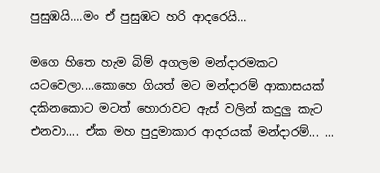පුසුඹයි....මං ඒ පුසුඹට හරි ආදරෙයි...

මගෙ හිතෙ හැම බිම් අගලම මන්දාරමකට යටවෙලා....කොහෙ ගියත් මට මන්දාරම් ආකාසයක් දකිනකොට මටත් හොරාවට ඇස් වලින් කදුලු කැට එනවා.... ඒක මහ පුදුමාකාර ආදරයක් මන්දාරම්... ...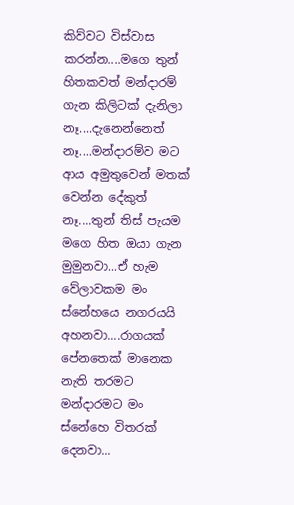කිව්වට විස්වාස කරන්න....මගෙ තුන් හිතකවත් මන්දාරම් ගැන කිලිටක් දැනිලා නෑ....දැනෙන්නෙත් නෑ....මන්දාරම්ව මට ආය අමුතුවෙන් මතක් වෙන්න දේකුත් නෑ....තුන් තිස් පැයම මගෙ හිත ඔයා ගැන මුමුනවා...ඒ හැම වේලාවකම මං ස්නේහයෙ නගරයයි අහනවා....රාගයක් පේනතෙක් මානෙක නැති තරමට මන්දාරමට මං ස්නේහෙ විතරක් දෙනවා...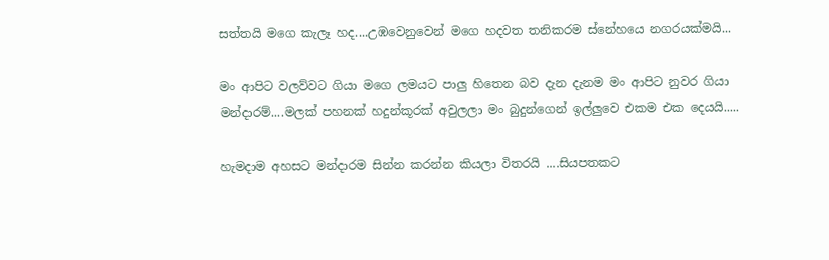සත්තයි මගෙ කැලෑ හද....උඹවෙනුවෙන් මගෙ හදවත තනිකරම ස්නේහයෙ නගරයක්මයි...

මං ආපිට වලව්වට ගියා මගෙ ලමයට පාලු හිතෙන බව දැන දැනම මං ආපිට නුවර ගියා මන්දාරම්....මලක් පහනක් හදුන්කූරක් අවුලලා මං බුදුන්ගෙන් ඉල්ලුවෙ එකම එක දෙයයි.....

හැමදාම අහසට මන්දාරම සින්න කරන්න කියලා විතරයි ....සියපතකට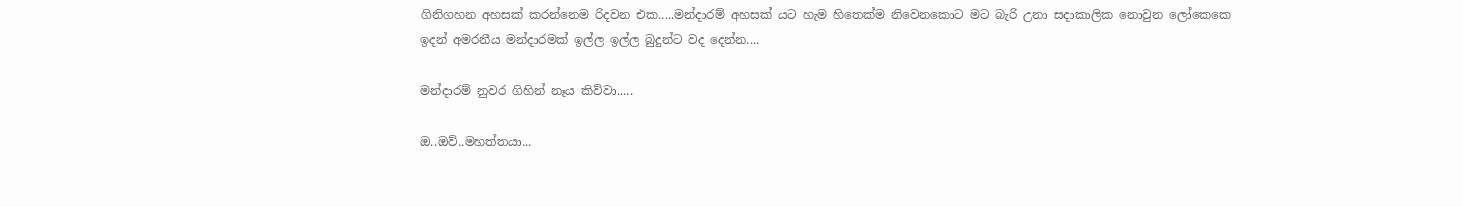ගිනිගහන අහසක් කරන්නෙම රිදවන එක.....මන්දාරම් අහසක් යට හැම හිතෙක්ම නිවෙනකොට මට බැරි උනා සදාකාලික නොවුන ලෝකෙකෙ ඉදන් අමරනීය මන්දාරමක් ඉල්ල ඉල්ල බුදුන්ට වද දෙන්න....

මන්දාරම් නුවර ගිහින් නෑය කිව්වා.....

ඔ..ඔව්..මහත්තයා...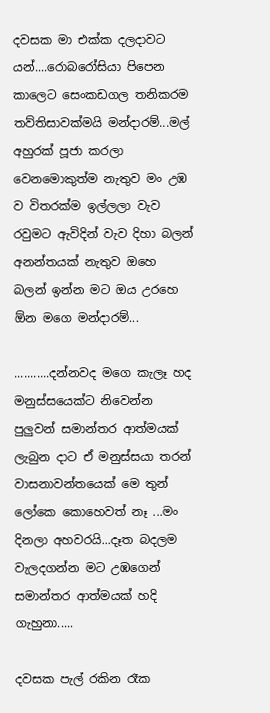දවසක මා එක්ක දලදාවට යන්....රොබරෝසියා පිපෙන කාලෙට සෙංකඩගල තනිකරම තව්තිසාවක්මයි මන්දාරම්...මල් අහුරක් පූජා කරලා වෙනමොකුත්ම නැතුව මං උඹ ව විතරක්ම ඉල්ලලා වැව රවුමට ඇවිදින් වැව දිහා බලන් අනන්තයක් නැතුව ඔහෙ බලන් ඉන්න මට ඔය උරහෙ ඕන මගෙ මන්දාරම්...

...........දන්නවද මගෙ කැලෑ හද මනුස්සයෙක්ට නිවෙන්න පුලුවන් සමාන්තර ආත්මයක් ලැබුන දාට ඒ මනුස්සයා තරන් වාසනාවන්තයෙක් මෙ තුන් ලෝකෙ කොහෙවත් නෑ ...මං දිනලා අහවරයි...දෑත බදලම වැලදගන්න මට උඹගෙන් සමාන්තර ආත්මයක් හදි ගැහුනා.....

දවසක පැල් රකින රෑක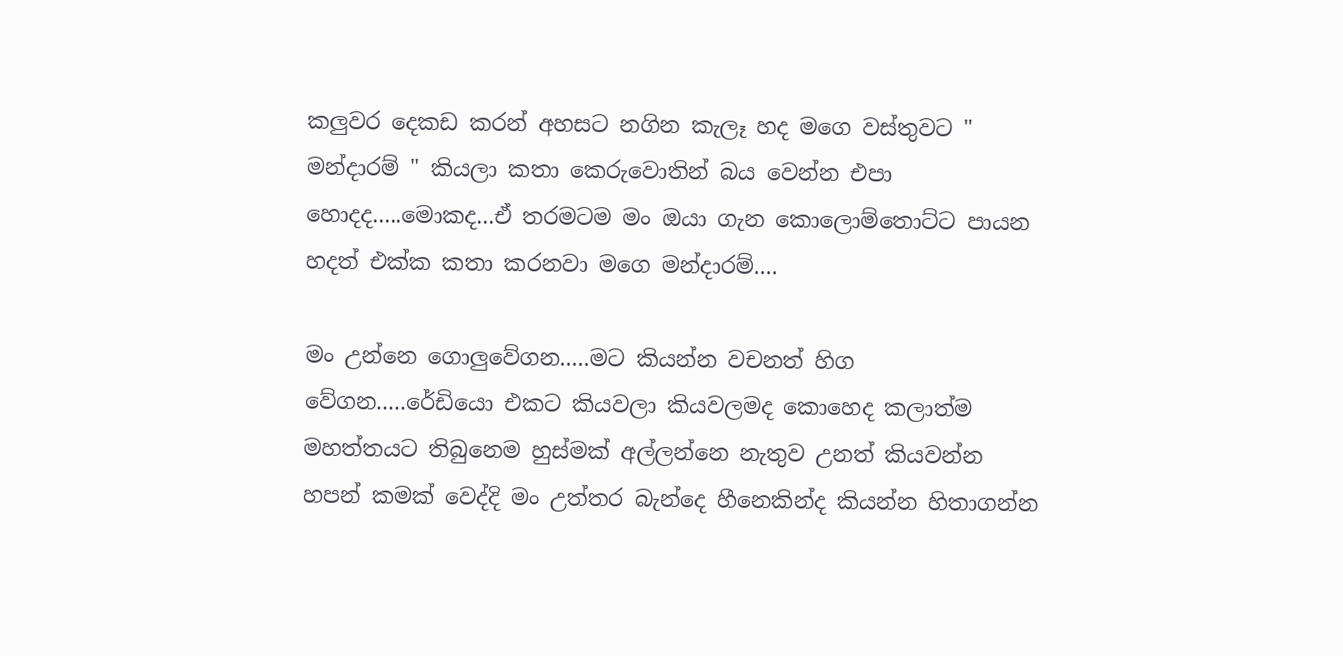කලුවර දෙකඩ කරන් අහසට නගින කැලෑ හද මගෙ වස්තුවට " මන්දාරම් " කියලා කතා කෙරුවොතින් බය වෙන්න එපා හොදද.....මොකද...ඒ තරමටම මං ඔයා ගැන කොලොම්තොට්ට පායන හදත් එක්ක කතා කරනවා මගෙ මන්දාරම්....

මං උන්නෙ ගොලුවේගන.....මට කියන්න වචනත් හිග වේගන.....රේඩියො එකට කියවලා කියවලමද කොහෙද කලාත්ම මහත්තයට තිබුනෙම හුස්මක් අල්ලන්නෙ නැතුව උනත් කියවන්න හපන් කමක් වෙද්දි මං උත්තර බැන්දෙ හීනෙකින්ද කියන්න හිතාගන්න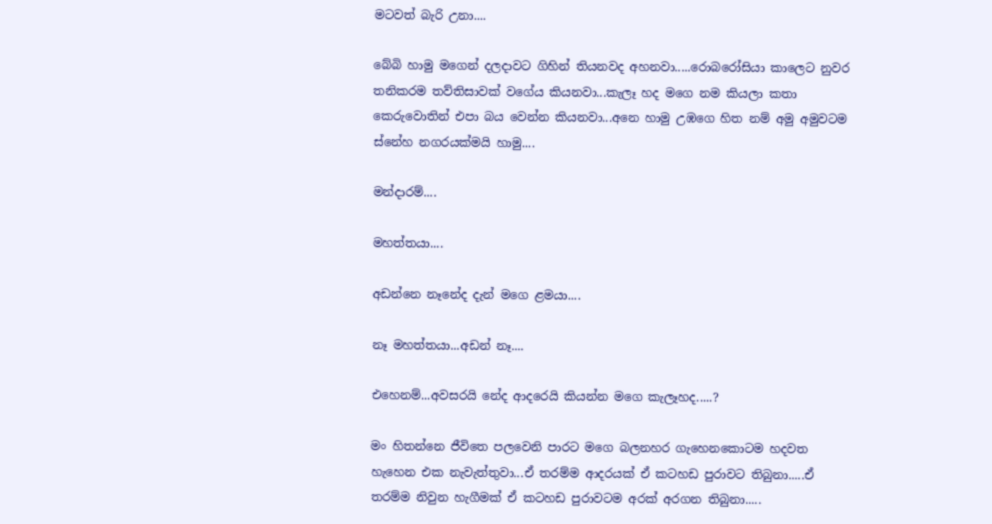මටවත් බැරි උනා....

බේබි හාමු මගෙන් දලදාවට ගිහින් තියනවද අහනවා.....රොබරෝසියා කාලෙට නුවර තනිකරම තව්තිසාවක් වගේය කියනවා...කැලෑ හද මගෙ නම කියලා කතා කෙරුවොතින් එපා බය වෙන්න කියනවා...අනෙ හාමු උඹගෙ හිත නම් අමු අමුවටම ස්නේහ නගරයක්මයි හාමු....

මන්දාරම්....

මහත්තයා....

අඩන්නෙ නෑනේද දැන් මගෙ ළමයා....

නෑ මහත්තයා...අඩන් නෑ....

එහෙනම්...අවසරයි නේද ආදරෙයි කියන්න මගෙ කැලෑහද.....?

මං හිතන්නෙ ජීවිතෙ පලවෙනි පාරට මගෙ බලනහර ගැහෙනකොටම හදවත හැහෙන එක නැවැත්තුවා...ඒ තරම්ම ආදරයක් ඒ කටහඩ පුරාවට තිබුනා.....ඒ තරම්ම නිවුන හැගීමක් ඒ කටහඩ පුරාවටම අරක් අරගන තිබුනා.....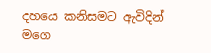දහයෙ කනිසමට ඇවිදින් මගෙ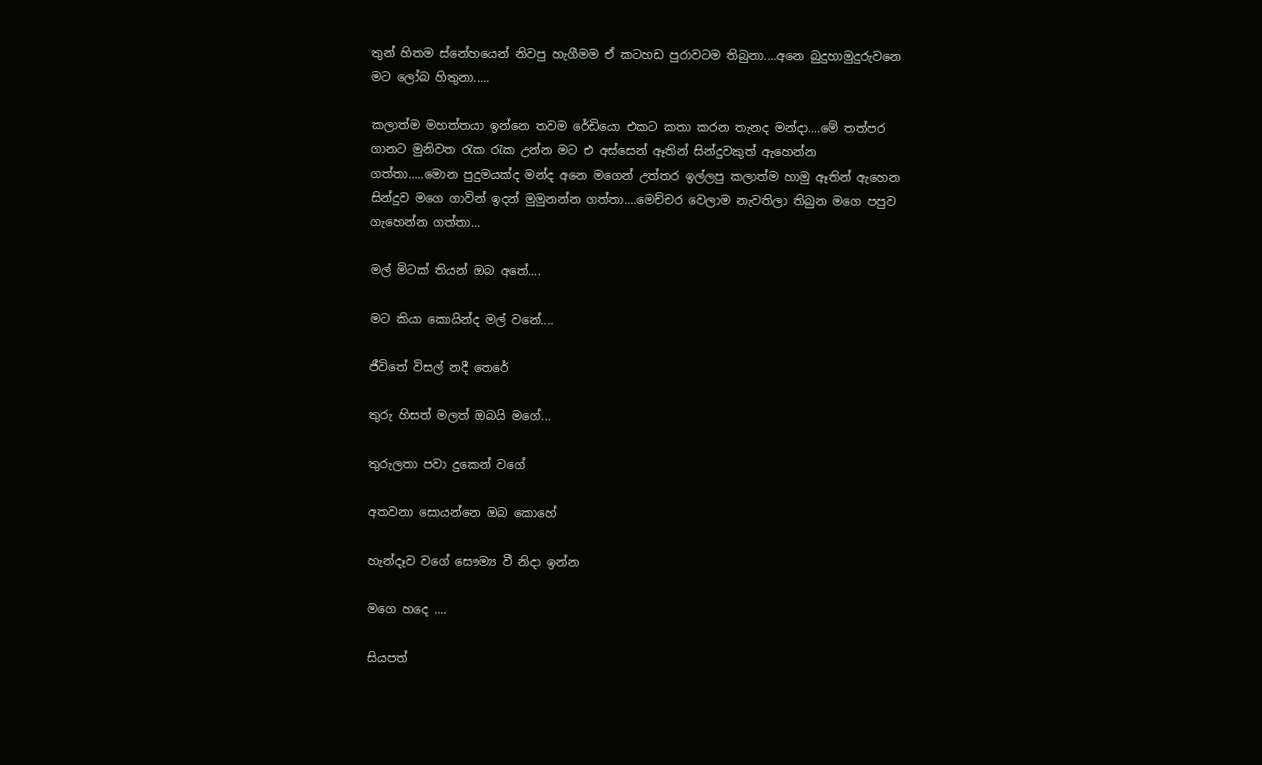තුන් හිතම ස්නේහයෙන් නිවපු හැගීමම ඒ කටහඩ පුරාවටම තිබුනා....අනෙ බුදුහාමුදුරුවනෙ මට ලෝබ හිතුනා.....

කලාත්ම මහත්තයා ඉන්නෙ තවම රේඩියො එකට කතා කරන තැනද මන්දා....මේ තත්පර ගානට මුනිවත රැක රැක උන්න මට එ අස්සෙන් ඈතින් සින්දුවකුත් ඇහෙන්න ගත්තා.....මොන පුදුමයක්ද මන්ද අනෙ මගෙන් උත්තර ඉල්ලපු කලාත්ම හාමු ඈතින් ඇහෙන සින්දුව මගෙ ගාවින් ඉදන් මුමුනන්න ගත්තා....මෙච්චර වෙලාම නැවතිලා තිබුන මගෙ පපුව ගැහෙන්න ගත්තා...

මල් මිටක් තියන් ඔබ අතේ....

මට කියා කොයින්ද මල් වනේ....

ජීවිතේ විසල් නදී තෙරේ

තුරු හිසත් මලත් ඔබයි මගේ...

තුරුලතා පවා දුකෙන් වගේ

අතවනා සොයන්නෙ ඔබ කොහේ

හැන්දෑව වගේ සෞම්‍ය වී නිදා ඉන්න

මගෙ හදෙ ....

සියපත්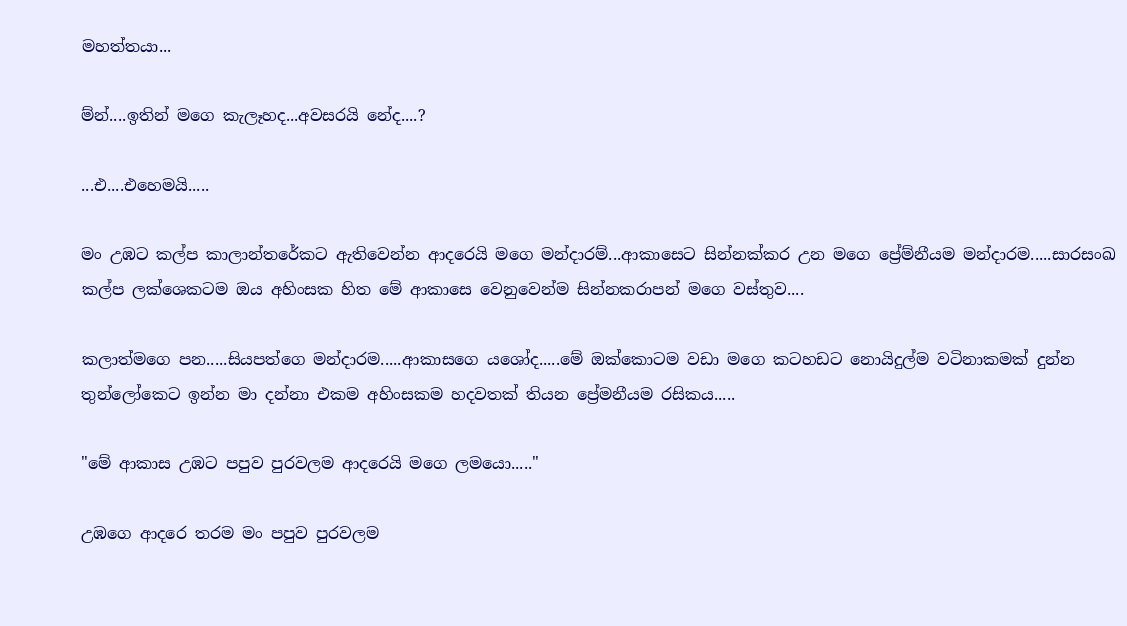මහත්තයා...

ම්න්....ඉතින් මගෙ කැලෑහද...අවසරයි නේද....?

...එ....එහෙමයි.....

මං උඹට කල්ප කාලාන්තරේකට ඇතිවෙන්න ආදරෙයි මගෙ මන්දාරම්...ආකාසෙට සින්නක්කර උන මගෙ ප්‍රේම්නීයම මන්දාරම.....සාරසංඛ කල්ප ලක්ශෙකටම ඔය අහිංසක හිත මේ ආකාසෙ වෙනුවෙන්ම සින්නකරාපන් මගෙ වස්තුව....

කලාත්මගෙ පන.....සියපත්ගෙ මන්දාරම.....ආකාසගෙ යශෝද.....මේ ඔක්කොටම වඩා මගෙ කටහඩට නොයිදුල්ම වටිනාකමක් දුන්න තුන්ලෝකෙට ඉන්න මා දන්නා එකම අහිංසකම හදවතක් තියන ප්‍රේමනීයම රසිකය.....

"මේ ආකාස උඹට පපුව පුරවලම ආදරෙයි මගෙ ලමයො....."

උඹගෙ ආදරෙ තරම මං පපුව පුරවලම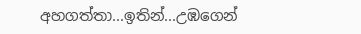අහගත්තා...ඉතින්...උඹගෙන්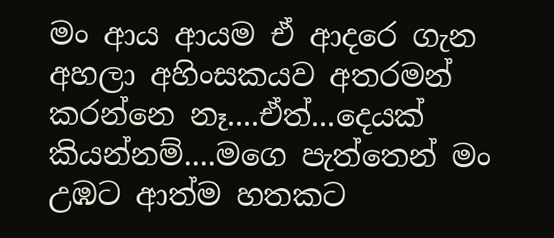මං ආය ආයම ඒ ආදරෙ ගැන අහලා අහිංසකයව අතරමන් කරන්නෙ නෑ....ඒත්...දෙයක් කියන්නම්....මගෙ පැත්තෙන් මං උඹට ආත්ම හතකට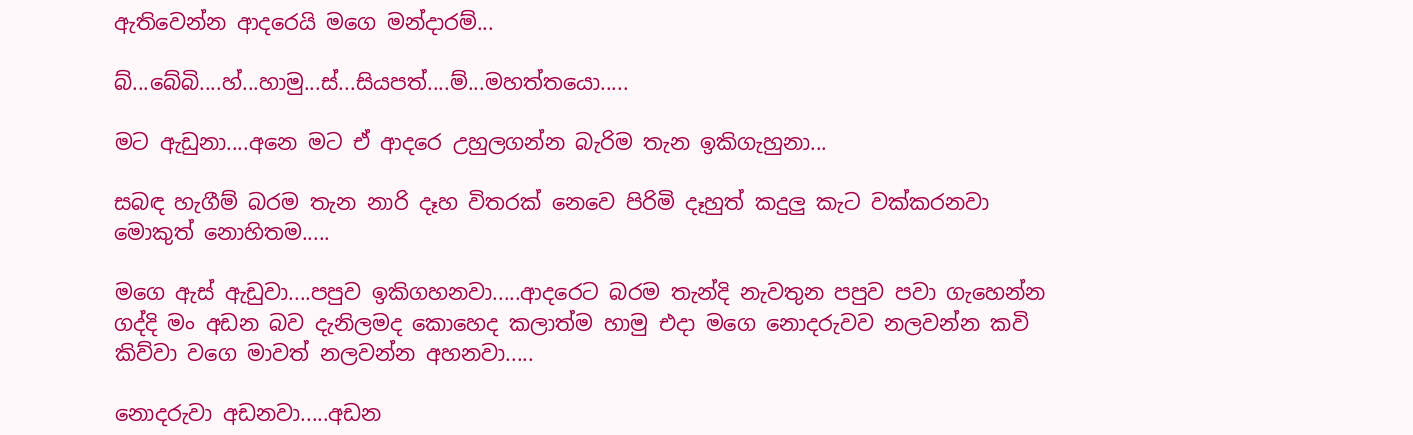ඇතිවෙන්න ආදරෙයි මගෙ මන්දාරම්...

බ්...බේබි....හ්...හාමු...ස්...සියපත්....ම්...මහත්තයො.....

මට ඇඩුනා....අනෙ මට ඒ ආදරෙ උහුලගන්න බැරිම තැන ඉකිගැහුනා...

සබඳ හැගීම් බරම තැන නාරි දෑහ විතරක් නෙවෙ පිරිමි දෑහුත් කදුලු කැට වක්කරනවා මොකුත් නොහිතම.....

මගෙ ඇස් ඇඩුවා....පපුව ඉකිගහනවා.....ආදරෙට බරම තැන්දි නැවතුන පපුව පවා ගැහෙන්න ගද්දි මං අඩන බව දැනිලමද කොහෙද කලාත්ම හාමු එදා මගෙ නොදරුවව නලවන්න කවි කිව්වා වගෙ මාවත් නලවන්න අහනවා.....

නොදරුවා අඩනවා.....අඩන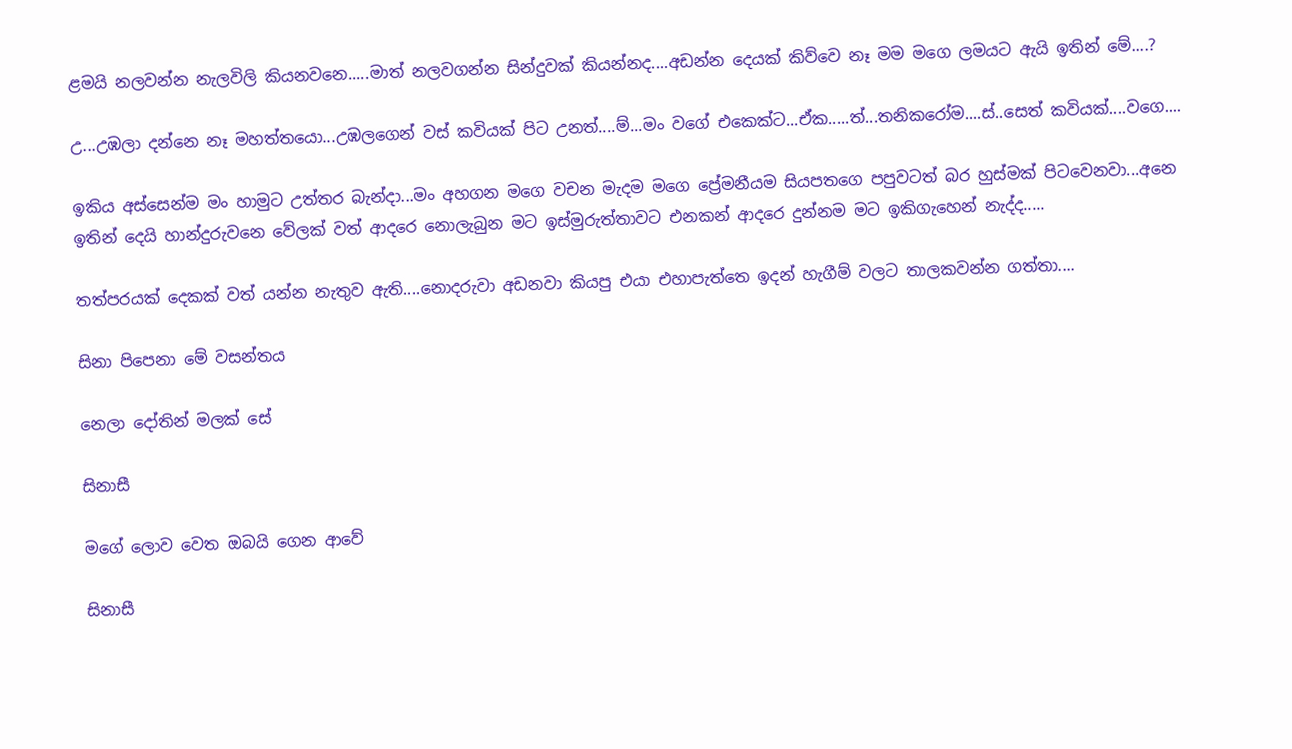ළමයි නලවන්න නැලවිලි කියනවනෙ.....මාත් නලවගන්න සින්දුවක් කියන්නද....අඩන්න දෙයක් කිව්වෙ නෑ මම මගෙ ලමයට ඇයි ඉතින් මේ....?

උ...උඹලා දන්නෙ නෑ මහත්තයො...උඹලගෙන් වස් කවියක් පිට උනත්....ම්...මං වගේ එකෙක්ට...ඒක.....ත්...තනිකරෝම....ස්..සෙත් කවියක්....වගෙ....

ඉකිය අස්සෙන්ම මං හාමුට උත්තර බැන්දා...මං අහගන මගෙ වචන මැදම මගෙ ප්‍රේමනීයම සියපතගෙ පපුවටත් බර හුස්මක් පිටවෙනවා...අනෙ ඉතින් දෙයි හාන්දුරුවනෙ වේලක් වත් ආදරෙ නොලැබුන මට ඉස්මුරුත්තාවට එනකන් ආදරෙ දුන්නම මට ඉකිගැහෙන් නැද්ද.....

තත්පරයක් දෙකක් වත් යන්න නැතුව ඇති....නොදරුවා අඩනවා කියපු එයා එහාපැත්තෙ ඉදන් හැගීම් වලට තාලකවන්න ගත්තා....

සිනා පිපෙනා මේ වසන්තය

නෙලා දෝතින් මලක් සේ

සිනාසී

මගේ ලොව වෙත ඔබයි ගෙන ආවේ

සිනාසී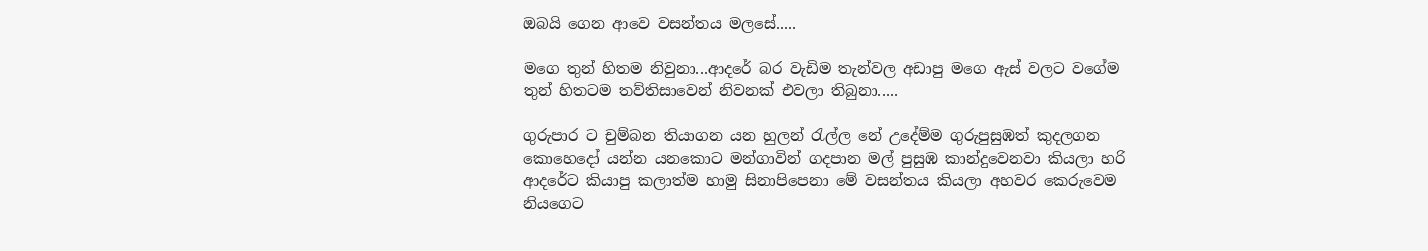ඔබයි ගෙන ආවෙ වසන්තය මලසේ.....

මගෙ තුන් හිතම නිවුනා...ආදරේ බර වැඩිම තැන්වල අඩාපු මගෙ ඇස් වලට වගේම තුන් හිතටම තව්තිසාවෙන් නිවනක් එවලා තිබුනා.....

ගුරුපාර ට චුම්බන තියාගන යන හුලන් රැල්ල නේ උදේම්ම ගුරුපුසුඹත් කුදලගන කොහෙදෝ යන්න යනකොට මන්ගාවින් ගදපාන මල් පුසුඹ කාන්දුවෙනවා කියලා හරි ආදරේට කියාපු කලාත්ම හාමු සිනාපිපෙනා මේ වසන්තය කියලා අහවර කෙරුවෙම නියගෙට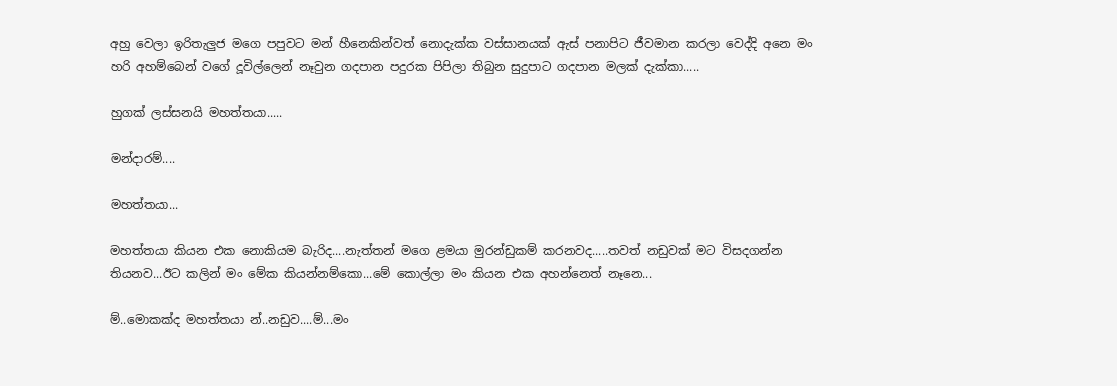අහු වෙලා ඉරිතැලුජ මගෙ පපුවට මන් හීනෙකින්වත් නොදැක්ක වස්සානයක් ඇස් පනාපිට ජීවමාන කරලා වෙද්දි අනෙ මං හරි අහම්බෙන් වගේ දූවිල්ලෙන් නෑවුන ගදපාන පදුරක පිපිලා තිබුන සුදුපාට ගදපාන මලක් දැක්කා.....

හුගක් ලස්සනයි මහත්තයා.....

මන්දාරම්....

මහත්තයා...

මහත්තයා කියන එක නොකියම බැරිද....නැත්තන් මගෙ ළමයා මුරන්ඩුකම් කරනවද.....තවත් නඩුවක් මට විසදගන්න තියනව...ඊට කලින් මං මේක කියන්නම්කො...මේ කොල්ලා මං කියන එක අහන්නෙත් නෑනෙ...

ම්..මොකක්ද මහත්තයා න්..නඩුව....ම්...මං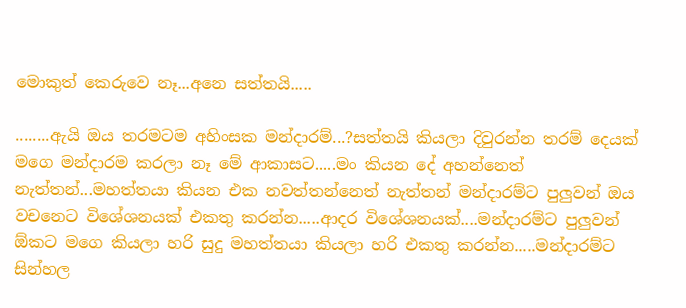මොකුත් කෙරුවෙ නෑ...අනෙ සත්තයි.....

........ඇයි ඔය තරමටම අහිංසක මන්දාරම්...?සත්තයි කියලා දිවුරන්න තරම් දෙයක් මගෙ මන්දාරම කරලා නෑ මේ ආකාසට.....මං කියන දේ අහන්නෙත් නැත්‍තන්...මහත්තයා කියන එක නවත්තන්නෙත් නැත්තන් මන්දාරම්ට පුලුවන් ඔය වචනෙට විශේශනයක් එකතු කරන්න.....ආදර විශේශනයක්....මන්දාරම්ට පුලුවන් ඕකට මගෙ කියලා හරි සුදු මහත්තයා කියලා හරි එකතු කරන්න.....මන්දාරම්ට සින්හල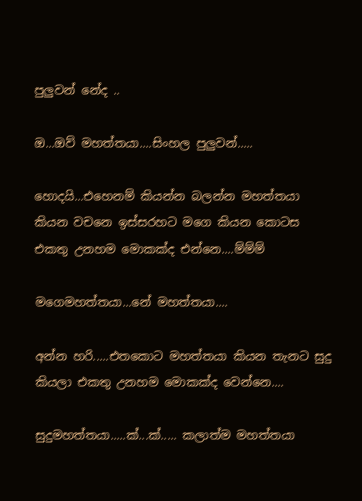පුලුවන් නේද ..

ඔ...ඔව් මහත්තයා....සිංහල පුලුවන්.....

හොදයි...එහෙනම් කියන්න බලන්න මහත්තයා කියන වචනෙ ඉස්සරහට මගෙ කියන කොටස එකතු උනහම මොකක්ද එන්නෙ....ම්ම්ම්

මගෙමහත්තයා...නේ මහත්තයා....

අන්න හරි.....එතකොට මහත්තයා කියන තැනට සුදු කියලා එකතු උනහම මොකක්ද වෙන්නෙ....

සුදුමහත්තයා.....ක්...ක්..... කලාත්ම මහත්තයා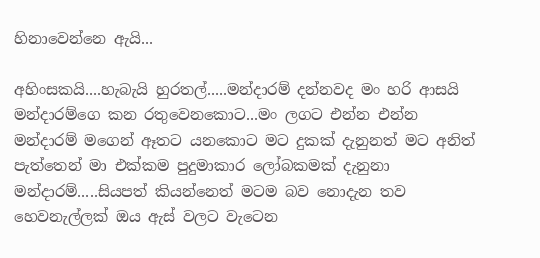හිනාවෙන්නෙ ඇයි...

අහිංසකයි....හැබැයි හුරතල්.....මන්දාරම් දන්නවද මං හරි ආසයි මන්දාරම්ගෙ කන රතුවෙනකොට...මං ලගට එන්න එන්න මන්දාරම් මගෙන් ඈතට යනකොට මට දුකක් දැනුනත් මට අනිත් පැත්තෙන් මා එක්කම පුදුමාකාර ලෝබකමක් දැනුනා මන්දාරම්.....සියපත් කියන්නෙත් මටම බව නොදැන තව හෙවනැල්ලක් ඔය ඇස් වලට වැටෙන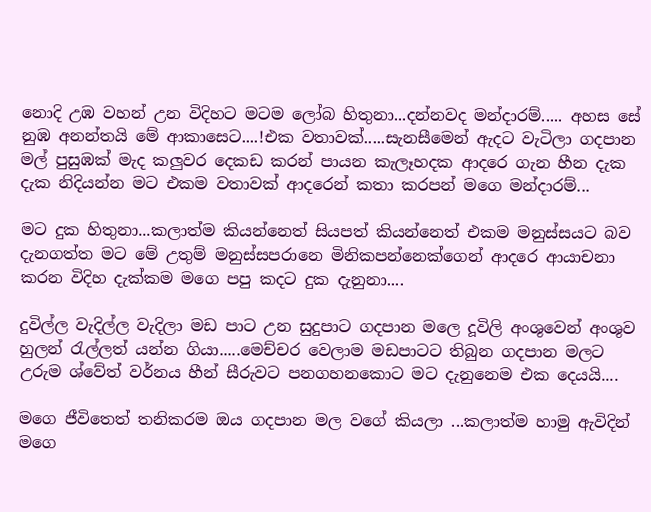නොදි උඹ වහන් උන විදිහට මටම ලෝබ හිතුනා...දන්නවද මන්දාරම්..... අහස සේ නුඹ අනන්තයි මේ ආකාසෙට....!එක වතාවක්.....සැනසීමෙන් ඇදට වැටිලා ගදපාන මල් පුසුඹක් මැද කලුවර දෙකඩ කරන් පායන කැලෑහදක ආදරෙ ගැන හීන දැක දැක නිදියන්න මට එකම වතාවක් ආදරෙන් කතා කරපන් මගෙ මන්දාරම්...

මට දුක හිතුනා...කලාත්ම කියන්නෙත් සියපත් කියන්නෙත් එකම මනුස්සයට බව දැනගත්ත මට මේ උතුම් මනුස්සපරානෙ මිනිකපන්නෙක්ගෙන් ආදරෙ ආයාචනා කරන විදිහ දැක්කම මගෙ පපු කදට දුක දැනුනා....

දුවිල්ල වැදිල්ල වැදිලා මඩ පාට උන සුදුපාට ගදපාන මලෙ දූවිලි අංශුවෙන් අංශුව හුලන් රැල්ලත් යන්න ගියා.....මෙච්චර වෙලාම මඩපාටට තිබුන ගදපාන මලට උරුම ශ්වේත් වර්නය හීන් සීරුවට පනගහනකොට මට දැනුනෙම එක දෙයයි....

මගෙ ජීවිතෙත් තනිකරම ඔය ගදපාන මල වගේ කියලා ...කලාත්ම හාමු ඇවිදින් මගෙ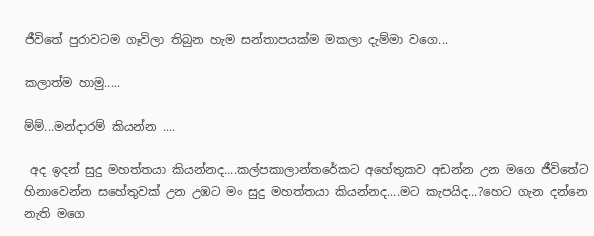ජීවිතේ පුරාවටම ගෑවිලා තිබුන හැම සන්තාපයක්ම මකලා දැම්මා වගෙ...

කලාත්ම හාමු.....

ම්ම්...මන්දාරම් කියන්න ....

 අද ඉදන් සුදු මහත්තයා කියන්නද....කල්පකාලාන්තරේකට අහේතුකව අඩන්න උන මගෙ ජීවිතේට හිනාවෙන්න සහේතුවක් උන උඹට මං සුදු මහත්තයා කියන්නද....මට කැපයිද...?හෙට ගැන දන්නෙ නැති මගෙ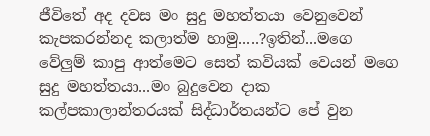ජීවිතේ අද දවස මං සුදු මහත්තයා වෙනුවෙන් කැපකරන්නද කලාත්ම හාමු.....?ඉතින්...මගෙ වේලුම් කාපු ආත්මෙට සෙත් කවියක් වෙයන් මගෙ සුදු මහත්තයා...මං බුදුවෙන දාක කල්පකාලාන්තරයක් සිද්ධාර්තයන්ට පේ වුන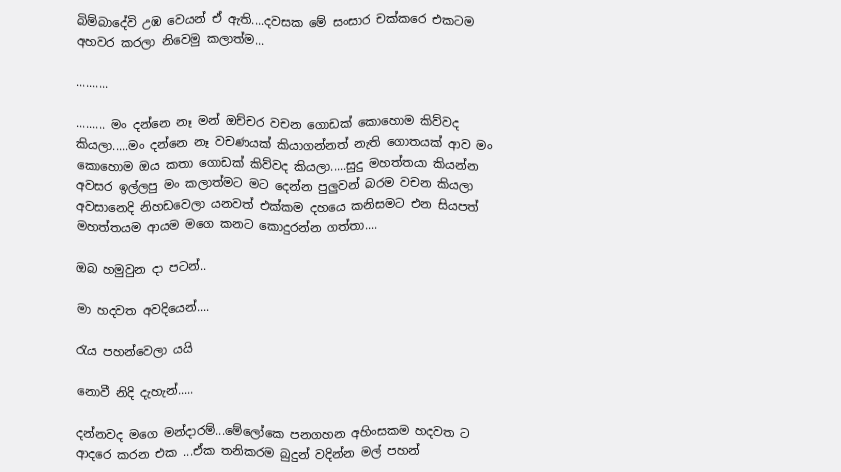බිම්බාදේවි උඹ වෙයන් ඒ ඇති....දවසක මේ සංසාර චක්කරෙ එකටම අහවර කරලා නිවෙමු කලාත්ම...

..........

......... මං දන්නෙ නෑ මන් ඔච්චර වචන ගොඩක් කොහොම කිව්වද කියලා.....මං දන්නෙ නෑ වචණයක් කියාගන්නත් නැති ගොතයක් ආව මං කොහොම ඔය කතා ගොඩක් කිව්වද කියලා.....සුදු මහත්තයා කියන්න අවසර ඉල්ලපු මං කලාත්මට මට දෙන්න පුලුවන් බරම වචන කියලා අවසානෙදි නිහඩවෙලා යනවත් එක්කම දහයෙ කනිසමට එන සියපත් මහත්තයම ආයම මගෙ කනට කොදුරන්න ගත්තා....

ඔබ හමුවුන දා පටන්..

මා හදවත අවදියෙන්....

රැය පහන්වෙලා යයි

නොවී නිදි දැහැන්.....

දන්නවද මගෙ මන්දාරම්...මේලෝකෙ පනගහන අහිංසකම හදවත ට ආදරෙ කරන එක ...ඒක තනිකරම බුදුන් වදින්න මල් පහන්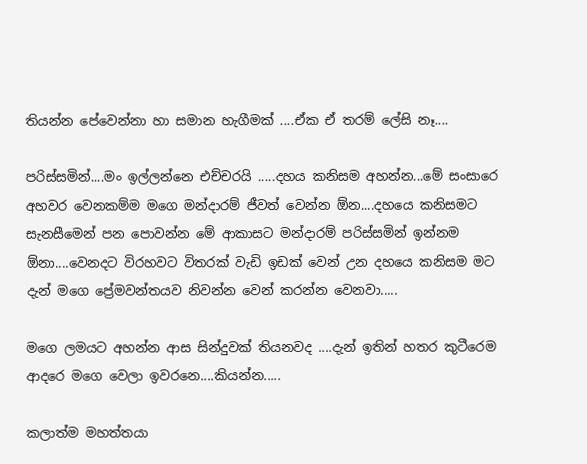තියන්න පේවෙන්නා හා සමාන හැගීමක් ....ඒක ඒ තරම් ලේසි නෑ....

පරිස්සමින්....මං ඉල්ලන්නෙ එච්චරයි .....දහය කනිසම අහන්න...මේ සංසාරෙ අහවර වෙනකම්ම මගෙ මන්දාරම් ජීවත් වෙන්න ඕන....දහයෙ කනිසමට සැනසීමෙන් පන පොවන්න මේ ආකාසට මන්දාරම් පරිස්සමින් ඉන්නම ඕනා....වෙනදට විරහවට විතරක් වැඩි ඉඩක් වෙන් උන දහයෙ කනිසම මට දැන් මගෙ ප්‍රේමවන්තයව නිවන්න වෙන් කරන්න වෙනවා.....

මගෙ ලමයට අහන්න ආස සින්දුවක් තියනවද ....දැන් ඉතින් හතර කුටීරෙම ආදරෙ මගෙ වෙලා ඉවරනෙ....කියන්න.....

කලාත්ම මහත්තයා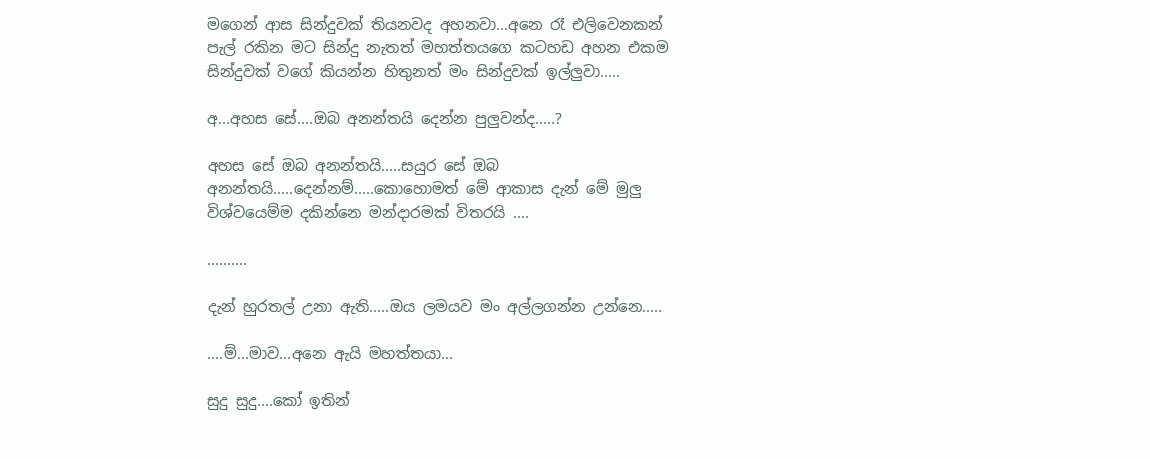මගෙන් ආස සින්දුවක් තියනවද අහනවා...අනෙ රෑ එලිවෙනකන් පැල් රකින මට සින්දු නැතත් මහත්තයගෙ කටහඩ අහන එකම සින්දුවක් වගේ කියන්න හිතුනත් මං සින්දුවක් ඉල්ලුවා.....

අ...අහස සේ....ඔබ අනන්තයි දෙන්න පුලුවන්ද.....?

අහස සේ ඔබ අනන්තයි.....සයුර සේ ඔබ අනන්තයි.....දෙන්නම්.....කොහොමත් මේ ආකාස දැන් මේ මුලු විශ්වයෙම්ම දකින්නෙ මන්දාරමක් විතරයි ....

..........

දැන් හුරතල් උනා ඇති.....ඔය ලමයව මං අල්ලගන්න උන්නෙ.....

....ම්...මාව...අනෙ ඇයි මහත්තයා...

සුදු සුදු....කෝ ඉතින්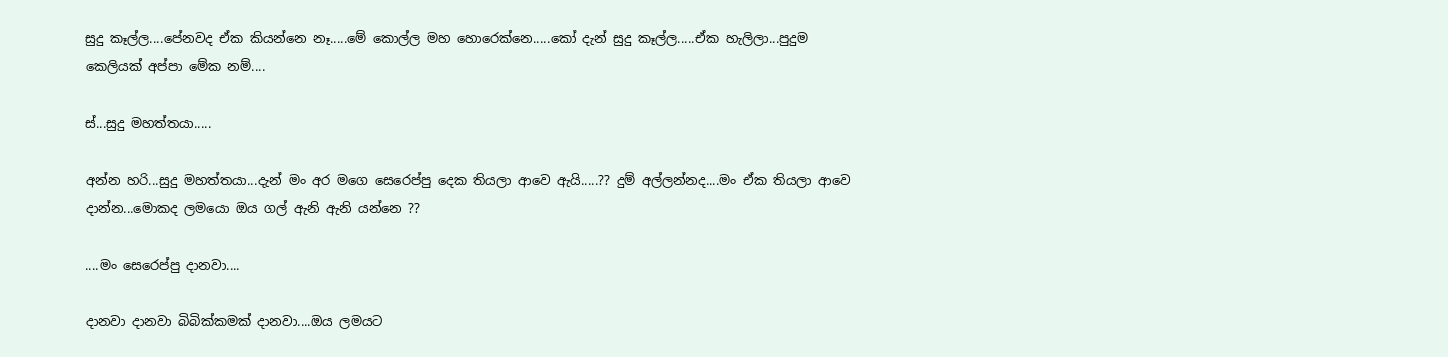සුදු කෑල්ල....පේනවද ඒක කියන්නෙ නෑ.....මේ කොල්ල මහ හොරෙක්නෙ.....කෝ දැන් සුදු කෑල්ල.....ඒක හැලිලා...පුදුම කෙලියක් අප්පා මේක නම්....

ස්...සුදු මහත්තයා.....

අන්න හරි...සුදු මහත්තයා...දැන් මං අර මගෙ සෙරෙප්පු දෙක තියලා ආවෙ ඇයි.....?? දුම් අල්ලන්නද....මං ඒක තියලා ආවෙ දාන්න...මොකද ලමයො ඔය ගල් ඇනි ඇනි යන්නෙ ??

....මං සෙරෙප්පු දානවා....

දානවා දානවා බිබික්කමක් දානවා....ඔය ලමයට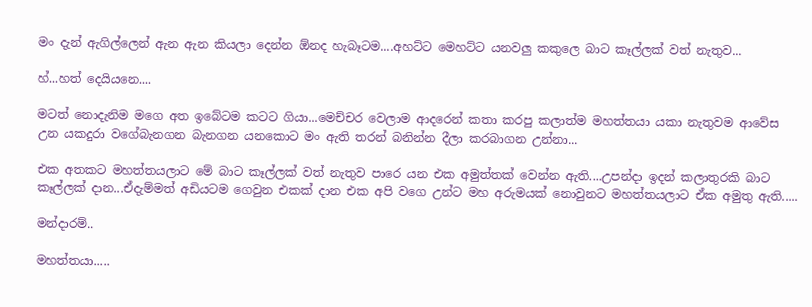මං දැන් ඇගිල්ලෙන් ඇන ඇන කියලා දෙන්න ඕනද හැබෑටම....අහට්ට මෙහට්ට යනවලු කකුලෙ බාට කෑල්ලක් වත් නැතුව...

හ්...හත් දෙයියනෙ....

මටත් නොදැනිම මගෙ අත ඉබේටම කටට ගියා...මෙච්චර වෙලාම ආදරෙන් කතා කරපු කලාත්ම මහත්තයා යකා නැතුවම ආවේස උන යකදුරා වගේබැනගන බැනගන යනකොට මං ඇති තරන් බනින්න දීලා කරබාගන උන්නා...

එක අතකට මහත්තයලාට මේ බාට කෑල්ලක් වත් නැතුව පාරෙ යන එක අමුත්තක් වෙන්න ඇති....උපන්දා ඉදන් කලාතුරකි බාට කෑල්ලක් දාන...ඒදැම්මත් අඩියටම ගෙවුන එකක් දාන එක අපි වගෙ උන්ට මහ අරුමයක් නොවුනට මහත්තයලාට ඒක අමුතු ඇති.....

මන්දාරම්..

මහත්තයා.....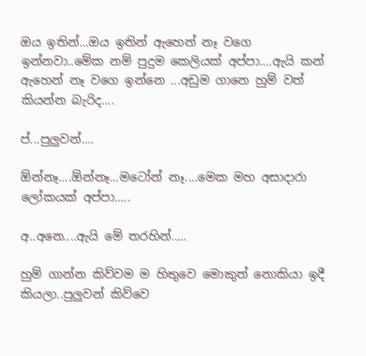ඔය ඉතින්...ඔය ඉතින් ඇහෙන් නෑ වගෙ ඉන්නවා..මේක නම් පුදුම කෙලියක් අප්පා....ඇයි කන් ඇහෙන් නෑ වගෙ ඉන්නෙ ...අඩුම ගානෙ හුම් වත් කියන්න බැරිද....

ප්...පුලුවන්....

ඕන්නෑ....ඕන්නෑ...මටෝන් නෑ....මෙක මහ අසාදාරා ලෝකයක් අප්පා.....

අ..අනෙ....ඇයි මේ තරහින්.....

හුම් ගාන්න කිව්වම ම හිතුවෙ මොකුත් නොකියා ඉදී කියලා..පුලුවන් කිව්වෙ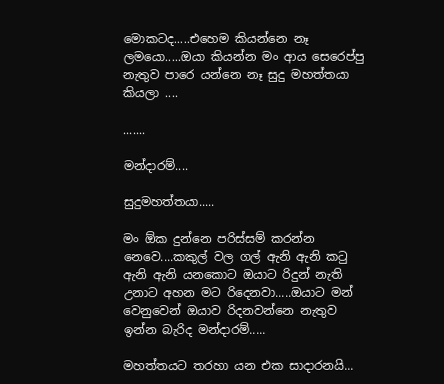මොකටද.....එහෙම කියන්නෙ නෑ ලමයො.....ඔයා කියන්න මං ආය සෙරෙප්පු නැතුව පාරෙ යන්නෙ නෑ සුදු මහත්තයා කියලා ....

.......

මන්දාරම්....

සුදුමහත්තයා.....

මං ඕක දුන්නෙ පරිස්සම් කරන්න නෙවෙ....කකුල් වල ගල් ඇනි ඇනි කටු ඇනි ඇනි යනකොට ඔයාට රිදුන් නැති උනාට අහන මට රිදෙනවා.....ඔයාට මන් වෙනුවෙන් ඔයාව රිදනවන්නෙ නැතුව ඉන්න බැරිද මන්දාරම්.....

මහත්තයට තරහා යන එක සාදාරනයි...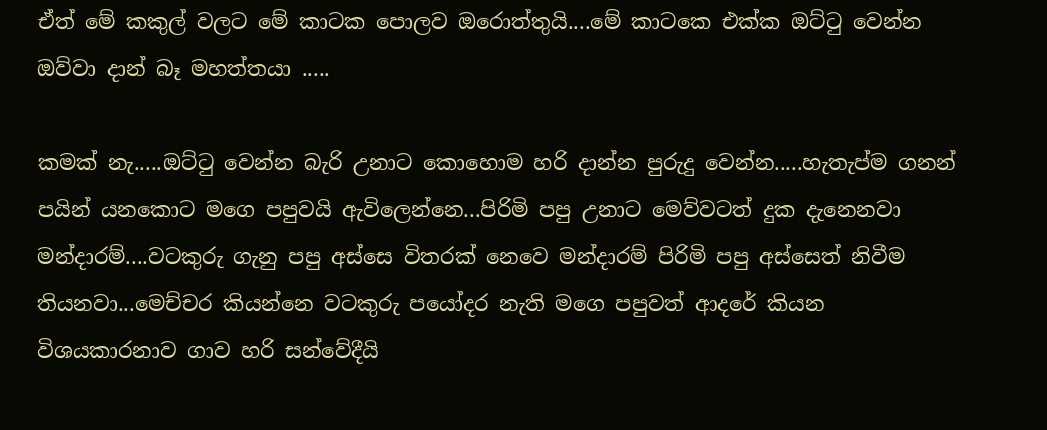ඒත් මේ කකුල් වලට මේ කාටක පොලව ඔරොත්තුයි....මේ කාටකෙ එක්ක ඔට්ටු වෙන්න ඔව්වා දාන් බෑ මහත්තයා .....

කමක් නැ.....ඔට්‍ටු වෙන්න බැරි උනාට කොහොම හරි දාන්න පුරුදු වෙන්න.....හැතැප්ම ගනන් පයින් යනකොට මගෙ පපුවයි ඇවිලෙන්නෙ...පිරිමි පපු උනාට මෙව්වටත් දුක දැනෙනවා මන්දාරම්....වටකුරු ගැනු පපු අස්සෙ විතරක් නෙවෙ මන්දාරම් පිරිමි පපු අස්සෙත් නිවීම තියනවා...මෙච්චර කියන්නෙ වටකුරු පයෝදර නැති මගෙ පපුවත් ආදරේ කියන විශයකාරනාව ගාව හරි සන්වේදීයි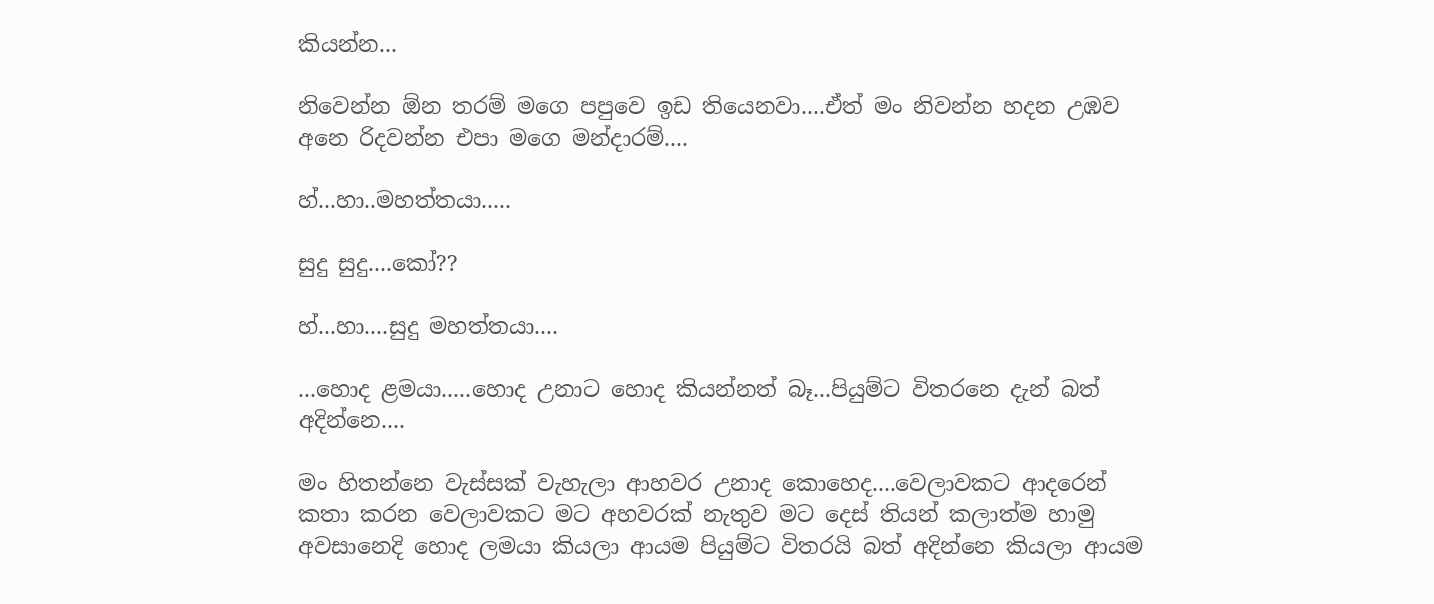කියන්න...

නිවෙන්න ඕන තරම් මගෙ පපුවෙ ඉඩ තියෙනවා....ඒත් මං නිවන්න හදන උඹව අනෙ රිදවන්න එපා මගෙ මන්දාරම්....

හ්...හා..මහත්තයා.....

සුදු සුදු....කෝ??

හ්...හා....සුදු මහත්තයා....

...හොද ළමයා.....හොද උනාට හොද කියන්නත් බෑ...පියුම්ට විතරනෙ දැන් බත් අදින්නෙ....

මං හිතන්නෙ වැස්සක් වැහැලා ආහවර උනාද කොහෙද....වෙලාවකට ආදරෙන් කතා කරන වෙලාවකට මට අහවරක් නැතුව මට දෙස් තියන් කලාත්ම හාමු අවසානෙදි හොද ලමයා කියලා ආයම පියුම්ට විතරයි බත් අදින්නෙ කියලා ආයම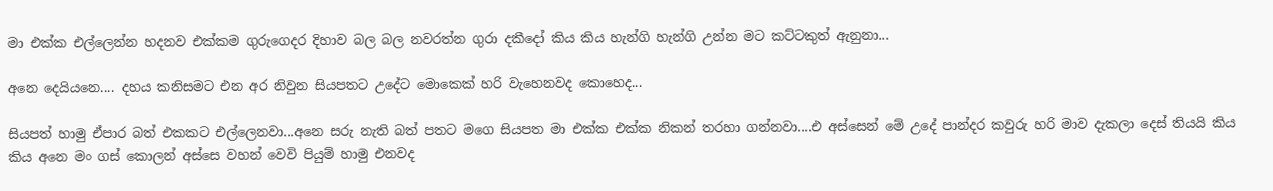මා එක්ක එල්ලෙන්න හදනව එක්කම ගුරුගෙදර දිහාව බල බල නවරත්න ගුරා දකීදෝ කිය කිය හැන්ගි හැන්ගි උන්න මට කට්ටකුත් ඇනුනා...

අනෙ දෙයියනෙ.... දහය කනිසමට එන අර නිවුන සියපතට උදේට මොකෙක් හරි වැහෙනවද කොහෙද...

සියපත් හාමු ඒපාර බත් එකකට එල්ලෙනවා...අනෙ සරු නැති බත් පතට මගෙ සියපත මා එක්ක එක්ක නිකන් තරහා ගන්නවා....එ අස්සෙන් මේ උදේ පාන්දර කවුරු හරි මාව දැකලා දෙස් තියයි කිය කිය අනෙ මං ගස් කොලන් අස්සෙ වහන් වෙවි පියුම් හාමු එනවද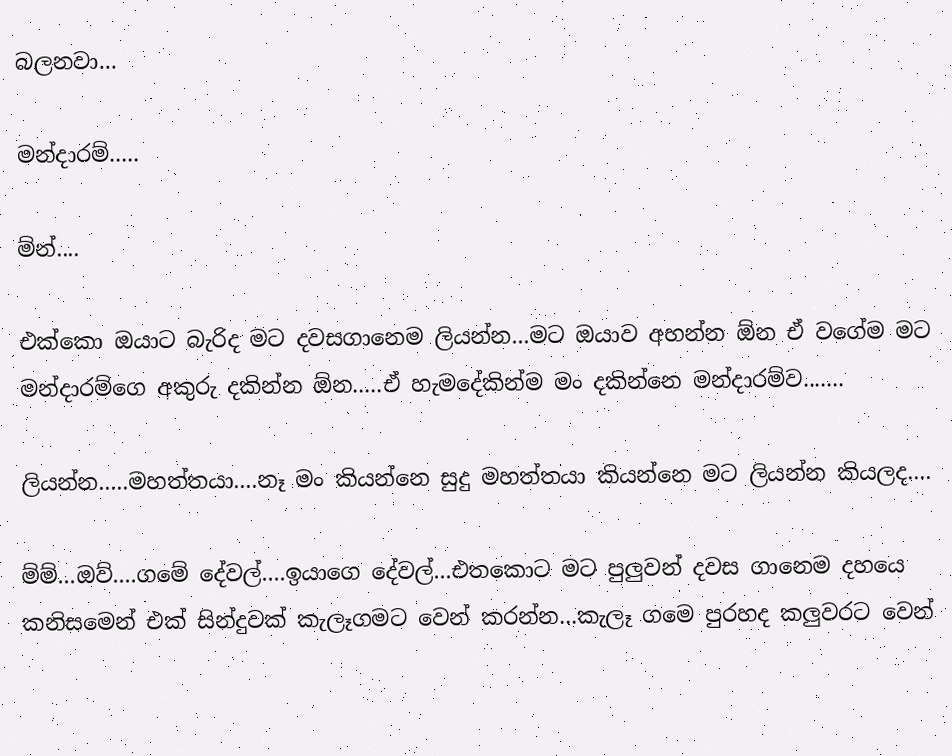බලනවා...

මන්දාරම්.....

ම්න්....

එක්කො ඔයාට බැරිද මට දවසගානෙම ලියන්න...මට ඔයාව අහන්න ඕන ඒ වගේම මට මන්දාරම්ගෙ අකුරු දකින්න ඕන.....ඒ හැමදේකින්ම මං දකින්නෙ මන්දාරම්ව.......

ලියන්න.....මහත්තයා....නෑ මං කියන්නෙ සුදු මහත්තයා කියන්නෙ මට ලියන්න කියලද....

ම්ම්...ඔව්....ගමේ දේවල්....ඉයාගෙ දේවල්...එතකොට මට පුලුවන් දවස ගානෙම දහයෙ කනිසමෙන් එක් සින්දුවක් කැලෑගමට වෙන් කරන්න...කැලෑ ගමෙ පුරහද කලුවරට වෙන්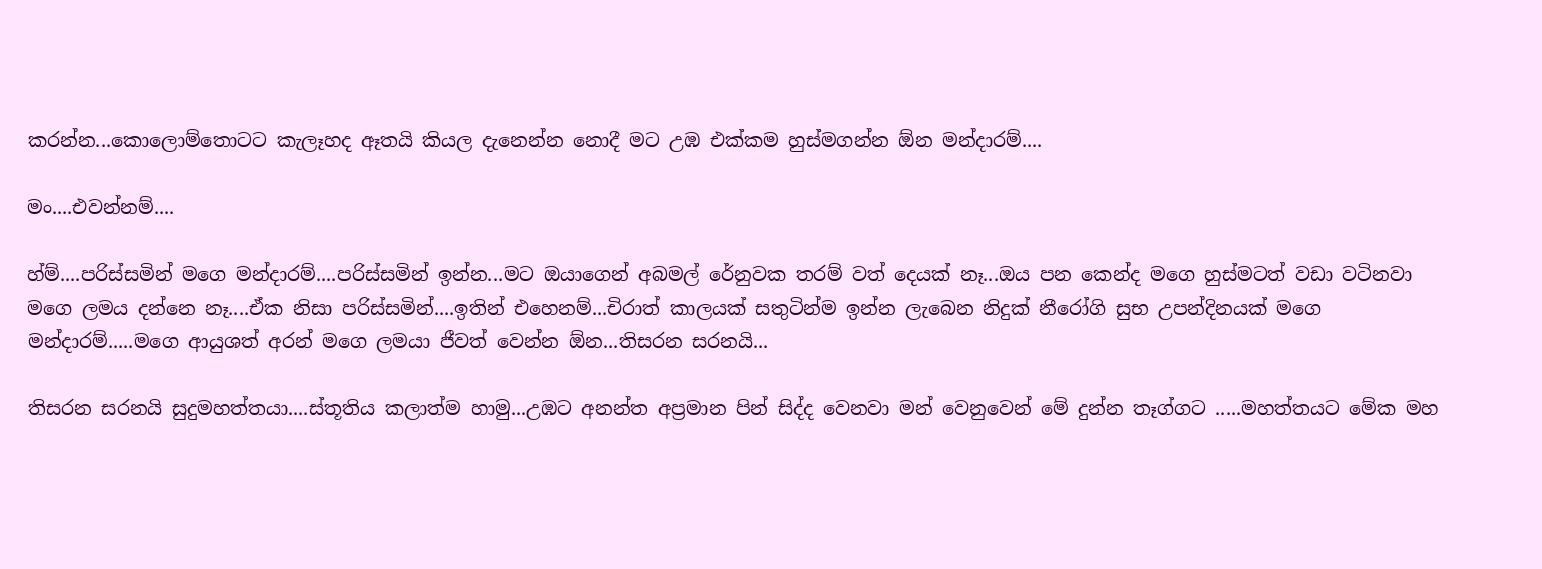කරන්න...කොලොම්තොටට කැලෑහද ඈතයි කියල දැනෙන්න නොදී මට උඹ එක්කම හුස්මගන්න ඕන මන්දාරම්....

මං....එවන්නම්....

හ්ම්....පරිස්සමින් මගෙ මන්දාරම්....පරිස්සමින් ඉන්න...මට ඔයාගෙන් අබමල් රේනුවක තරම් වත් දෙයක් නෑ...ඔය පන කෙන්ද මගෙ හුස්මටත් වඩා වටිනවා මගෙ ලමය දන්නෙ නෑ....ඒක නිසා පරිස්සමින්....ඉතින් එහෙනම්...චිරාත් කාලයක් සතුටින්ම ඉන්න ලැබෙන නිදුක් නීරෝගි සුභ උපන්දිනයක් මගෙ මන්දාරම්.....මගෙ ආයුශත් අරන් මගෙ ලමයා ජීවත් වෙන්න ඕන...තිසරන සරනයි...

තිසරන සරනයි සුදුමහත්තයා....ස්තූතිය කලාත්ම හාමු...උඹට අනන්ත අප්‍රමාන පින් සිද්ද වෙනවා මන් වෙනුවෙන් මේ දුන්න තෑග්ගට .....මහත්තයට මේක මහ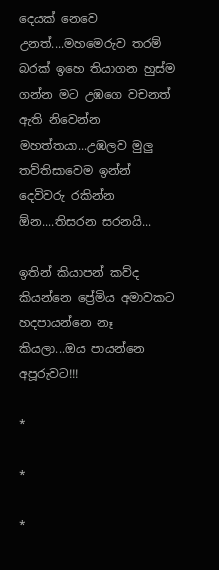දෙයක් නෙවෙ උනත්....මහමෙරුව තරම් බරක් ඉහෙ තියාගන හුස්ම ගන්න මට උඹගෙ වචනත් ඇති නිවෙන්න මහත්තයා...උඹලව මුලු තව්තිසාවෙම ඉන්න් දෙවිවරු රකින්න ඕන....තිසරන සරනයි...

ඉතින් කියාපන් කව්ද කියන්නෙ ප්‍රේමිය අමාවකට හදපායන්නෙ නෑ කියලා...ඔය පායන්නෙ අපූරුවට!!!

*

*

*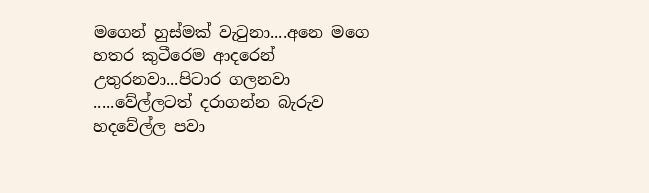මගෙන් හුස්මක් වැටුනා....අනෙ මගෙ හතර කුටීරෙම ආදරෙන් උතුරනවා...පිටාර ගලනවා .....වේල්ලටත් දරාගන්න බැරුව හදවේල්ල පවා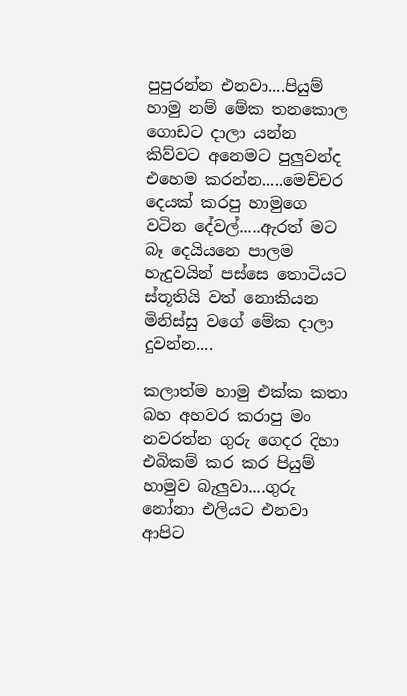පුපුරන්න එනවා....පියුම් හාමු නම් මේක තනකොල ගොඩට දාලා යන්න කිව්වට අනෙමට පුලුවන්ද එහෙම කරන්න.....මෙච්චර දෙයක් කරපු හාමුගෙ වටින දේවල්.....ඇරත් මට බෑ දෙයියනෙ පාලම හැදුවයින් පස්සෙ තොටියට ස්තූතියි වත් නොකියන මිනිස්සු වගේ මේක දාලා දුවන්න....

කලාත්ම හාමු එක්ක කතා බහ අහවර කරාපු මං නවරත්න ගුරු ගෙදර දිහා එබිකම් කර කර පියුම් හාමුව බැලුවා....ගුරු නෝනා එලියට එනවා ආපිට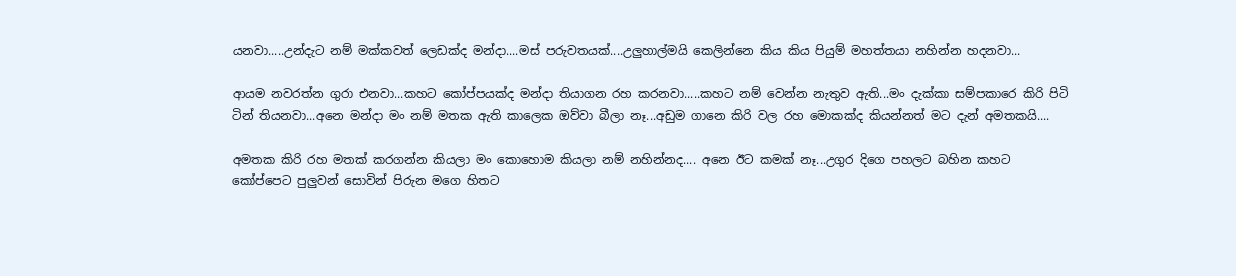යනවා.....උන්දැට නම් මක්කවත් ලෙඩක්ද මන්දා....මස් පරුවතයක්....උලුහාල්මයි කෙලින්නෙ කිය කිය පියුම් මහත්තයා නහින්න හදනවා...

ආයම නවරත්න ගුරා එනවා...කහට කෝප්පයක්ද මන්දා තියාගන රහ කරනවා.....කහට නම් වෙන්න නැතුව ඇති...මං දැක්කා සම්පකාරෙ කිරි පිටි ටින් තියනවා...අනෙ මන්දා මං නම් මතක ඇති කාලෙක ඔව්වා බීලා නෑ...අඩුම ගානෙ කිරි වල රහ මොකක්ද කියන්නත් මට දැන් අමතකයි....

අමතක කිරි රහ මතක් කරගන්න කියලා මං කොහොම කියලා නම් නහින්නද.... අනෙ ඊට කමක් නෑ...උගුර දිගෙ පහලට බහින කහට කෝප්පෙට පුලුවන් සොවින් පිරුන මගෙ හිතට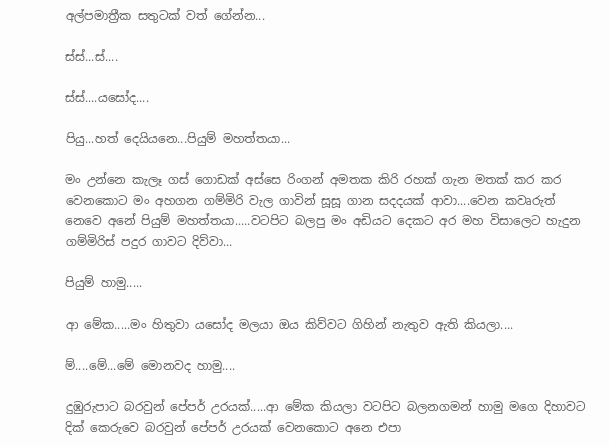අල්පමාත්‍රීක සතුටක් වත් ගේන්න...

ස්ස්...ස්....

ස්ස්....යසෝද....

පියු...හත් දෙයියනෙ...පියුම් මහත්තයා...

මං උන්නෙ කැලෑ ගස් ගොඩක් අස්සෙ රිංගන් අමතක කිරි රහක් ගැන මතක් කර කර වෙනකොට මං අහගන ගම්මිරි වැල ගාවින් සූසූ ගාන සදදයක් ආවා....වෙන කවෘරුත් නෙවෙ අනේ පියුම් මහත්තයා.....වටපිට බලපු මං අඩියට දෙකට අර මහ විසාලෙට හැදුන ගම්මිරිස් පදුර ගාවට දිව්වා...

පියුම් හාමු.....

ආ මේක.....මං හිතුවා යසෝද මලයා ඔය කිව්වට ගිහින් නැතුව ඇති කියලා....

ම්....මේ...මේ මොනවද හාමු....

දුඹුරුපාට බරවුන් පේපර් උරයක්.....ආ මේක කියලා වටපිට බලනගමන් හාමු මගෙ දිහාවට දික් කෙරුවෙ බරවුන් පේපර් උරයක් වෙනකොට අනෙ එපා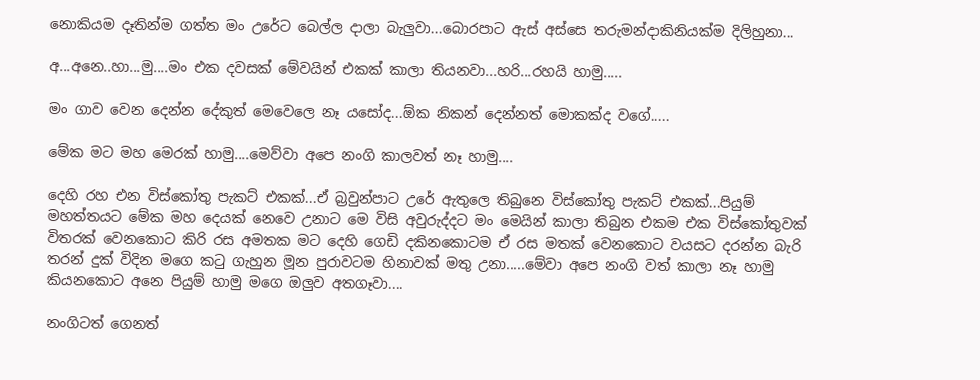නොකියම දෑතින්ම ගත්ත මං උරේට බෙල්ල දාලා බැලුවා...බොරපාට ඇස් අස්සෙ තරුමන්දාකිනියක්ම දිලිහුනා...

අ...අනෙ..හා...මු....මං එක දවසක් මේවයින් එකක් කාලා තියනවා...හරි...රහයි හාමු.....

මං ගාව වෙන දෙන්න දේකුත් මෙවෙලෙ නෑ යසෝද...ඕක නිකන් දෙන්නත් මොකක්ද වගේ.....

මේක මට මහ මෙරක් හාමු....මෙව්වා අපෙ නංගි කාලවත් නෑ හාමු....

දෙහි රහ එන විස්කෝතු පැකට් එකක්...ඒ බ්‍රවුන්පාට උරේ ඇතුලෙ තිබුනෙ විස්කෝතු පැකට් එකක්...පියුම් මහත්තයට මේක මහ දෙයක් නෙවෙ උනාට මෙ විසි අවුරුද්දට මං මෙයින් කාලා තිබුන එකම එක විස්කෝතුවක් විතරක් වෙනකොට කිරි රස අමතක මට දෙහි ගෙඩි දකිනකොටම ඒ රස මතක් වෙනකොට වයසට දරන්න බැරි තරන් දුක් විදින මගෙ කටු ගැහුන මූන පුරාවටම හිනාවක් මතු උනා.....මේවා අපෙ නංගි වත් කාලා නෑ හාමු කියනකොට අනෙ පියුම් හාමු මගෙ ඔලුව අතගෑවා....

නංගිටත් ගෙනත්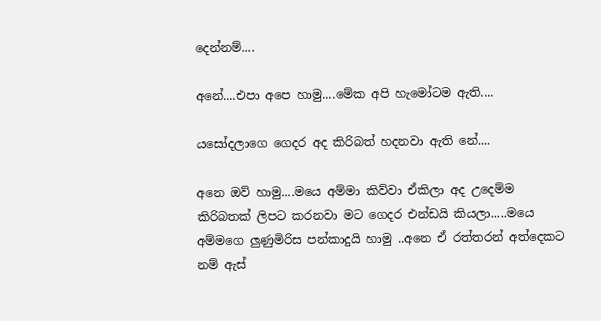දෙන්නම්....

අනේ....එපා අපෙ හාමු....මේක අපි හැමෝටම ඇති....

යසෝදලාගෙ ගෙදර අද කිරිබත් හදනවා ඇති නේ....

අනෙ ඔව් හාමු....මයෙ අම්මා කිව්වා ඒකිලා අද උදෙම්ම කිරිබතක් ලිපට කරනවා මට ගෙදර එන්ඩයි කියලා.....මයෙ අම්මගෙ ලුණුමිරිස පන්කාදුයි හාමු ..අනෙ ඒ රත්තරන් අත්දෙකට නම් ඇස්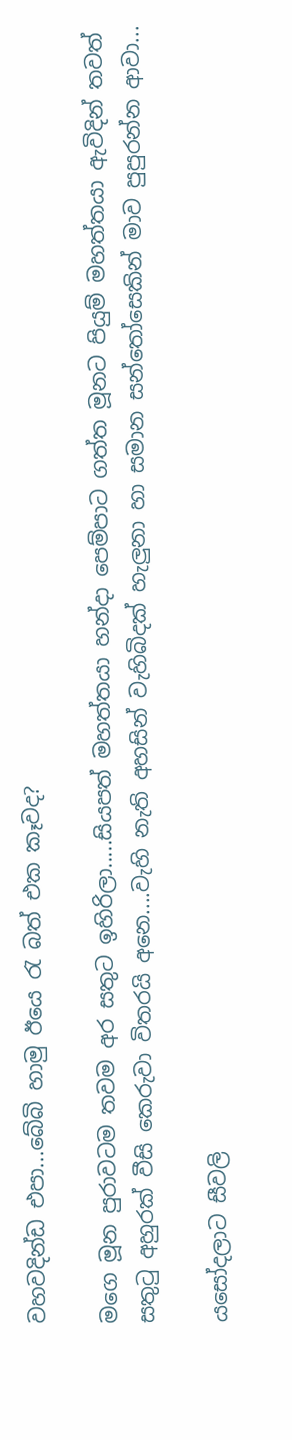වහවදින්ඩ එපා...බේබි හාමු ඊයෙ රැ බත් එක කෑවද?

මගෙ මූන පුරාවටම තවම අර සතුට ඉහිරිලා.....සියපත් මහත්තයා හන්දා පෙම්පාට ගත්ත මූනට පියුම් මහත්තයා ඇවිදින් තවත් සතුටු අහුරක් වීසි කෙරුවා විතරයි අනෙ....වැහි නැති අහසින් වැහිබිදක් හැලුනා හා සමාන සන්තෝසෙකින් මාව පුපුරන්න ආවා...

යසෝදලාට සීවලි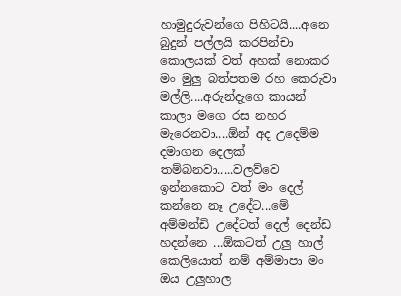හාමුදුරුවන්ගෙ පිහිටයි....අනෙ බුදුන් පල්ලයි කරපින්චා කොලයක් වත් අහක් නොකර මං මුලු බත්පතම රහ කෙරුවා මල්ලි....අරුන්දැගෙ කායන් කාලා මගෙ රස නහර මැරෙනවා....ඕන් අද උදෙම්ම දමාගන දෙලක් තම්බනවා.....වලව්වෙ ඉන්නකොට වත් මං දෙල් කන්නෙ නෑ උදේට...මේ අම්මන්ඩි උදේටත් දෙල් දෙන්ඩ හදන්නෙ ...ඕකටත් උලු හාල් කෙලියොත් නම් අම්මාපා මං ඔය උලුහාල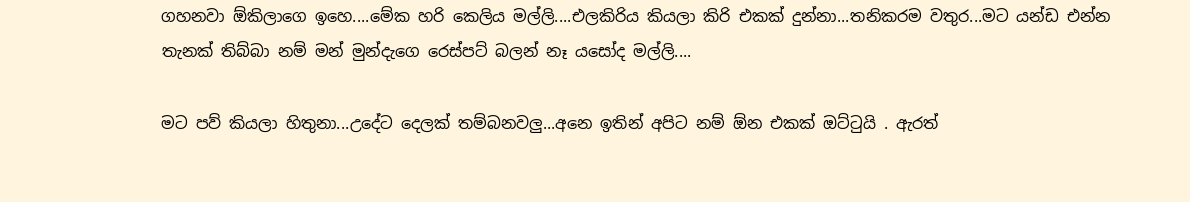ගහනවා ඕකිලාගෙ ඉහෙ....මේක හරි කෙලිය මල්ලි....එලකිරිය කියලා කිරි එකක් දුන්නා...තනිකරම වතුර...මට යන්ඩ එන්න තැනක් තිබ්බා නම් මන් මුන්දැගෙ රෙස්පට් බලන් නෑ යසෝද මල්ලි....

මට පව් කියලා හිතුනා...උදේට දෙලක් තම්බනවලු...අනෙ ඉතින් අපිට නම් ඕන එකක් ඔට්ටුයි . ඇරත්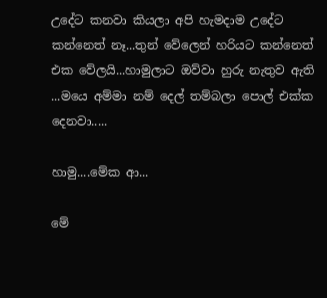උදේට කනවා කියලා අපි හැමදාම උදේට කන්නෙත් නෑ...තුන් වේලෙන් හරියට කන්නෙත් එක වේලයි...හාමුලාට ඔව්වා හුරු නැතුව ඇති ...මයෙ අම්මා නම් දෙල් තම්බලා පොල් එක්ක දෙනවා.....

හාමු....මේක ආ...

මේ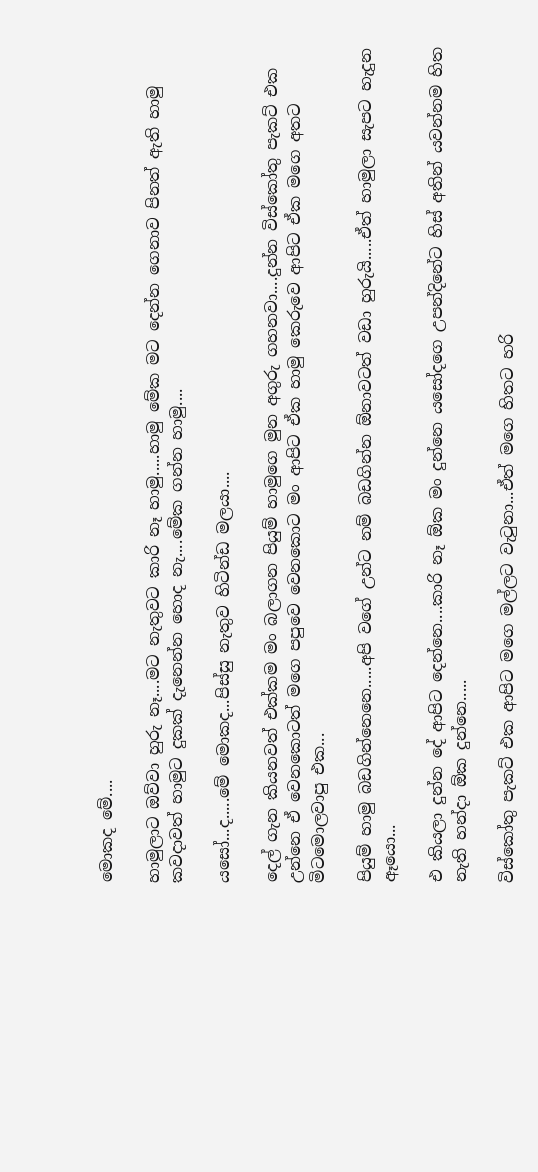මොකද මේ....

හාමුලාට ඔව්වා හුරු නෑ....මට නැතුවට කාරි නෑ හාමු.....හාමු මේක මට දෙන්න ගෙනාව පිනත් ඇති හාමු කවදාවත් හාමුට දුකක් දැනෙන්න හොද නැ....මේක ගන්න හාමු....

යසෝ...ද.....මේ මොකද...පිස්සු නැතුව හිටින්ඩ මලයා....

දෙල් ගැන කියනවත් එක්කම මං බලාගන පියුම් හාමුගෙ මුන අගුරු ගහනවා....දුන්න විස්කෝතු පැකට් එක උන්නෙ ඒ වෙනකොටත් මගෙ පපුවෙ වෙනකොට මං ආපිට ඒක හාමු කෙරුවෙ ආපිට ඒක මගෙ අතට මිටමොලවාපු එක...

පියුම් හාමු බඩගින්නෙනෙ.....අපි වගේ උන්ට නම් බඩගින්න ඕනාවටත් වඩා හුරුයි.....ඒත් හාමුලා සැපට හැදුන ඈයො...

එ කියලා දුන්න දේ ආපිට දෙන්නෙ....කාරි නෑ ඕක මං දුන්නෙ යසෝදගෙ උපන්දිනේට හිස් අතින් යවන්නම හිත නැති හන්දා ඕක දුන්නෙ.....

විස්කෝතු පැකට් එක ආපිට මගෙ මල්ලට වැටුනා...ඒත් මගෙ හිතට හරි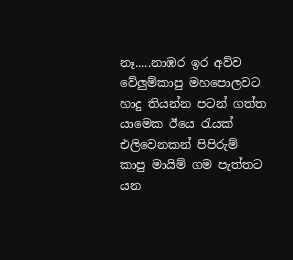නෑ.....නාඹර ඉර අව්ව වේලුම්කාපු මහපොලවට හාදු තියන්න පටන් ගත්ත යාමෙක ඊයෙ රැයක් එලිවෙනකන් පිපිරුම් කාපු මායිම් ගම පැත්තට යන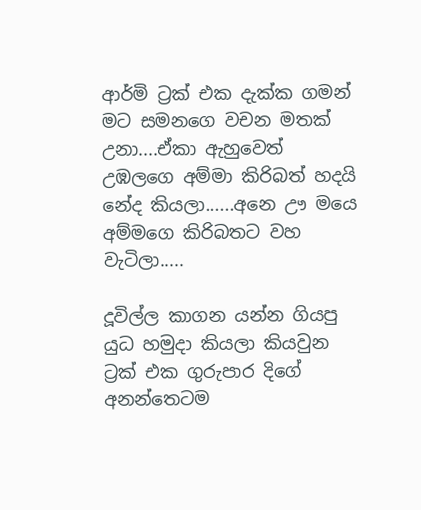ආර්මි ට්‍රක් එක දැක්ක ගමන් මට සමනගෙ වචන මතක් උනා....ඒකා ඇහුවෙත් උඹලගෙ අම්මා කිරිබත් හදයි නේද කියලා......අනෙ ඌ මයෙ අම්මගෙ කිරිබතට වහ වැටිලා.....

දූවිල්ල කාගන යන්න ගියපු යුධ හමුදා කියලා කියවුන ට්‍රක් එක ගුරුපාර දිගේ අනන්තෙටම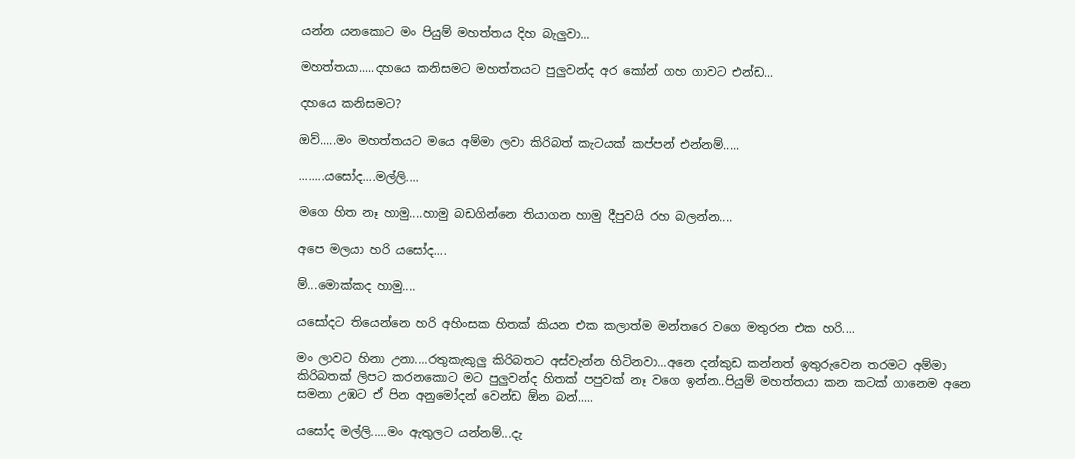යන්න යනකොට මං පියුම් මහත්තය දිහ බැලුවා...

මහත්තයා.....දහයෙ කනිසමට මහත්තයට පුලුවන්ද අර කෝන් ගහ ගාවට එන්ඩ...

දහයෙ කනිසමට?

ඔව්.....මං මහත්තයට මයෙ අම්මා ලවා කිරිබත් කැටයක් කප්පන් එන්නම්.....

........යසෝද....මල්ලි....

මගෙ හිත නෑ හාමු....හාමු බඩගින්නෙ තියාගන හාමු දීපුවයි රහ බලන්න....

අපෙ මලයා හරි යසෝද....

ම්...මොක්කද හාමු....

යසෝදට තියෙන්නෙ හරි අහිංසක හිතක් කියන එක කලාත්ම මන්තරෙ වගෙ මතුරන එක හරි....

මං ලාවට හිනා උනා....රතුකැකුලු කිරිබතට අස්වැන්න හිටිනවා...අනෙ දන්කුඩ කන්නත් ඉතුරුවෙන තරමට අම්මා කිරිබතක් ලිපට කරනකොට මට පුලුවන්ද හිතක් පපුවක් නෑ වගෙ ඉන්න..පියුම් මහත්තයා කන කටක් ගානෙම අනෙ සමනා උඹට ඒ පින අනුමෝදන් වෙන්ඩ ඕන බන්.....

යසෝද මල්ලි.....මං ඇතුලට යන්නම්...දැ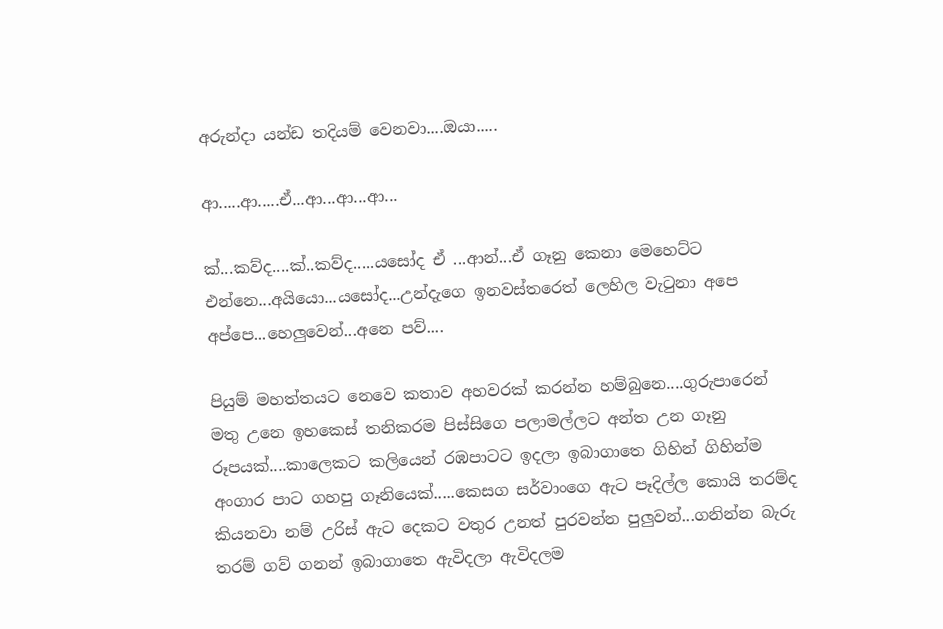අරුන්දා යන්ඩ තදියම් වෙනවා....ඔයා.....

ආ.....ආ.....ඒ...ආ...ආ...ආ...

ක්...කව්ද....ක්..කව්ද.....යසෝද ඒ ...ආන්...ඒ ගෑනු කෙනා මෙහෙට්ට එන්නෙ...අයියො...යසෝද...උන්දැගෙ ඉනවස්තරෙත් ලෙහිල වැටුනා අපෙ අප්පෙ...හෙලුවෙන්...අනෙ පව්....

පියුම් මහත්තයට නෙවෙ කතාව අහවරක් කරන්න හම්බුනෙ....ගුරුපාරෙන් මතු උනෙ ඉහකෙස් තනිකරම පිස්සිගෙ පලාමල්ලට අන්ත උන ගෑනු රූපයක්....කාලෙකට කලියෙන් රඹපාටට ඉදලා ඉබාගාතෙ ගිහින් ගිහින්ම අංගාර පාට ගහපු ගෑනියෙක්.....කෙසග සර්වාංගෙ ඇට පෑදිල්ල කොයි තරම්ද කියනවා නම් උරිස් ඇට දෙකට වතුර උනත් පුරවන්න පුලුවන්...ගනින්න බැරු තරම් ගව් ගනන් ඉබාගාතෙ ඇවිදලා ඇවිදලම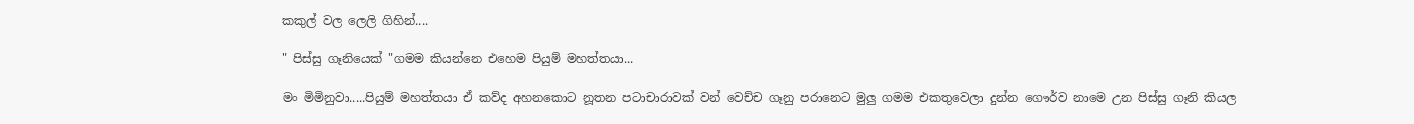කකුල් වල ලෙලි ගිහින්....

" පිස්සු ගෑනියෙක් "ගමම කියන්නෙ එහෙම පියුම් මහත්තයා...

මං මිමිනුවා.....පියුම් මහත්තයා ඒ කව්ද අහනකොට නූතන පටාචාරාවක් වන් වෙච්ච ගෑනු පරානෙට මුලු ගමම එකතුවෙලා දුන්න ගෞර්ව නාමෙ උන පිස්සු ගෑනි කියල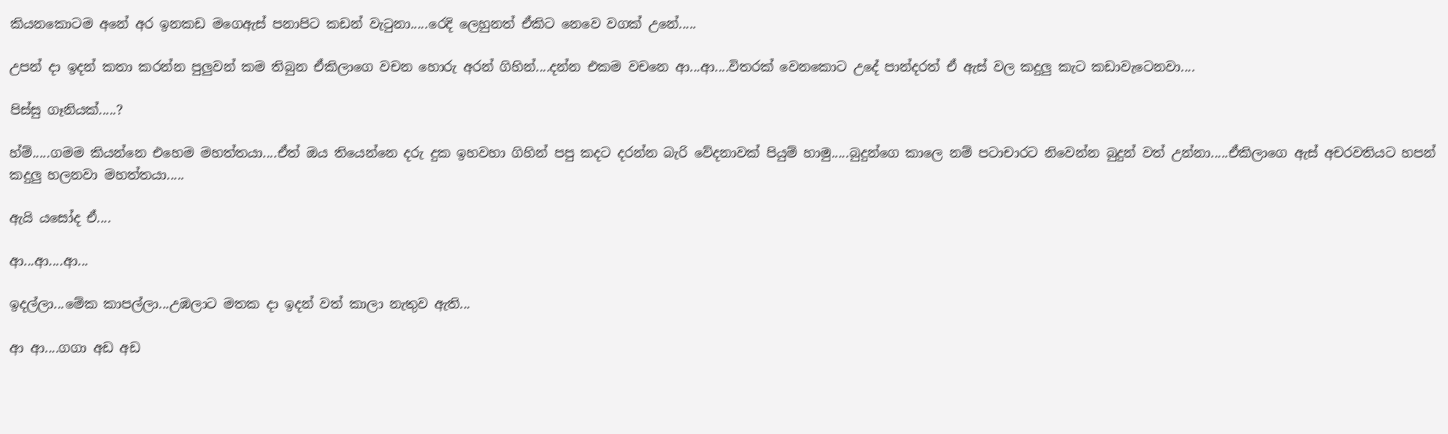කියනකොටම අනේ අර ඉනකඩ මගෙඇස් පනාපිට කඩන් වැටුනා.....රෙදි ලෙහුනත් ඒකිට නෙවෙ වගක් උනේ.....

උපන් දා ඉදන් කතා කරන්න පුලුවන් කම තිබුන ඒකිලාගෙ වචන හොරු අරන් ගිහින්....දන්න එකම වචනෙ ආ...ආ....විතරක් වෙනකොට උදේ පාන්දරත් ඒ ඇස් වල කදුලු කැට කඩාවැටෙනවා....

පිස්සු ගෑනියක්.....?

හ්ම්.....ගමම කියන්නෙ එහෙම මහත්තයා....ඒත් ඔය තියෙන්නෙ දරු දුක ඉහවහා ගිහින් පපු කදට දරන්න බැරි වේදනාවක් පියුම් හාමු.....බුදුන්ගෙ කාලෙ නම් පටාචාරට නිවෙන්න බුදුන් වත් උන්නා.....ඒකිලාගෙ ඇස් අචරවතියට හපන් කදුලු හලනවා මහත්තයා.....

ඇයි යසෝද ඒ....

ආ...ආ....ආ...

ඉදල්ලා...මේක කාපල්ලා...උඹලාට මතක දා ඉදන් වත් කාලා නැතුව ඇති...

ආ ආ....ගගා අඩ අඩ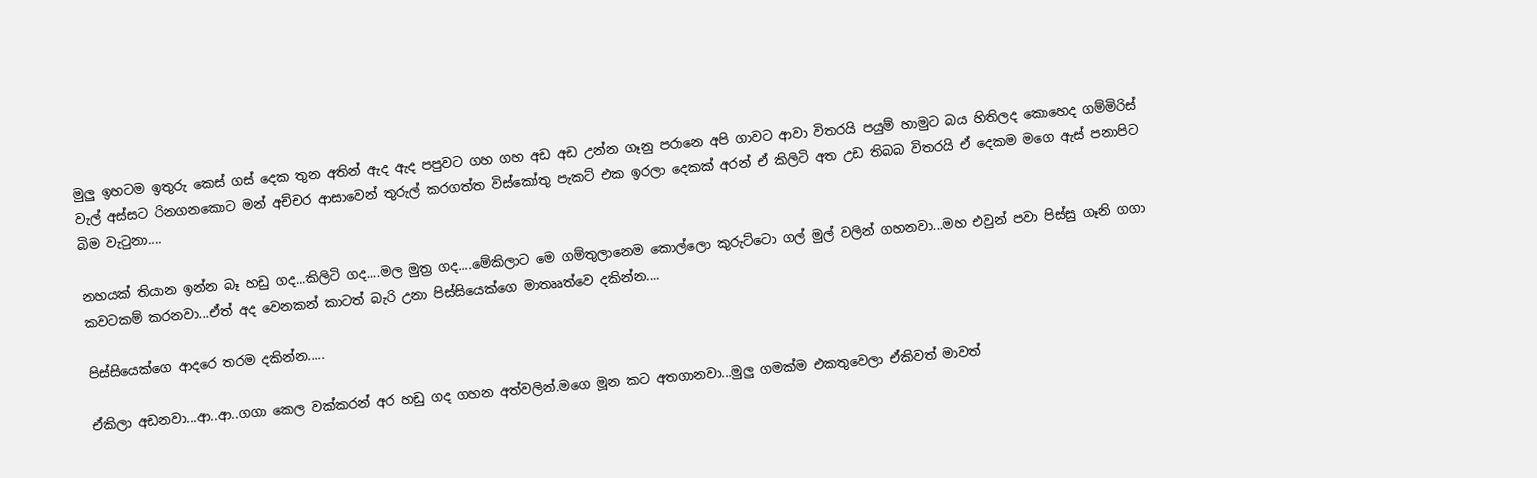මුලු ඉහටම ඉතුරු කෙස් ගස් දෙක තුන අතින් ඇද ඇද පපුවට ගහ ගහ අඩ අඩ උන්න ගෑනු පරානෙ අපි ගාවට ආවා විතරයි පයුම් හාමුට බය හිතිලද කොහෙද ගම්මිරිස් වැල් අස්සට රිනගනකොට මන් අච්චර ආසාවෙන් තුරුල් කරගත්ත විස්කෝතු පැකට් එක ඉරලා දෙකක් අරන් ඒ කිලිටි අත උඩ තිබබ විතරයි ඒ දෙකම මගෙ ඇස් පනාපිට බිම වැටුනා....

නහයක් තියාන ඉන්න බෑ හඩු ගද...කිලිටි ගද....මල මුත්‍ර ගද....මේකිලාට මෙ ගම්තුලානෙම කොල්ලො කුරුට්‍ටො ගල් මුල් වලින් ගහනවා...මහ එවුන් පවා පිස්සු ගෑනි ගගා කවටකම් කරනවා...ඒත් අද වෙනකන් කාටත් බැරි උනා පිස්සියෙක්ගෙ මාතෲත්වෙ දකින්න....

පිස්සියෙක්ගෙ ආදරෙ තරම දකින්න.....

ඒකිලා අඩනවා...ආ..ආ..ගගා කෙල වක්කරන් අර හඩු ගද ගහන අත්වලින්.මගෙ මූන කට අතගානවා...මුලු ගමක්ම එකතුවෙලා ඒකිවත් මාවත්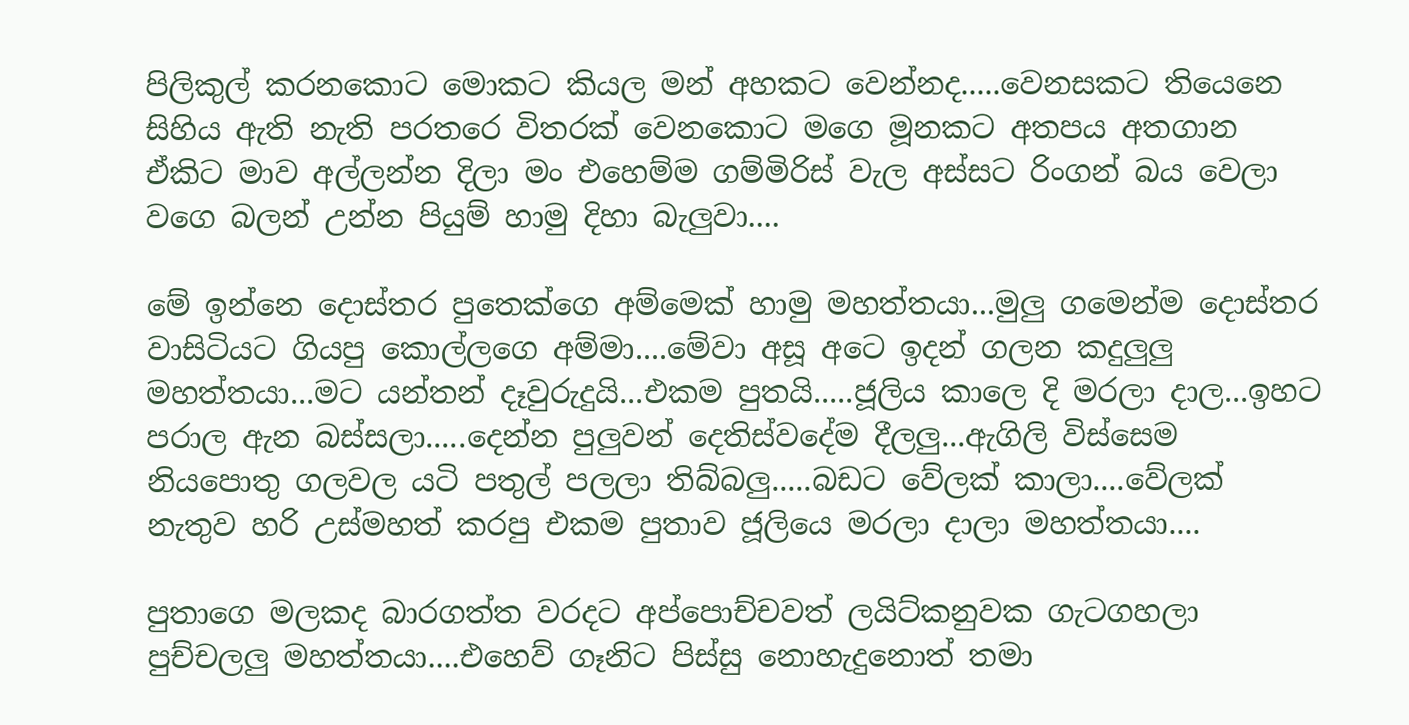පිලිකුල් කරනකොට මොකට කියල මන් අහකට වෙන්නද.....වෙනසකට තියෙනෙ සිහිය ඇති නැති පරතරෙ විතරක් වෙනකොට මගෙ මූනකට අතපය අතගාන ඒකිට මාව අල්ලන්න දිලා මං එහෙම්ම ගම්මිරිස් වැල අස්සට රිංගන් බය වෙලා වගෙ බලන් උන්න පියුම් හාමු දිහා බැලුවා....

මේ ඉන්නෙ දොස්තර පුතෙක්ගෙ අම්මෙක් හාමු මහත්තයා...මුලු ගමෙන්ම දොස්තර වාසිටියට ගියපු කොල්ලගෙ අම්මා....මේවා අසූ අටෙ ඉදන් ගලන කදුලුලු මහත්තයා...මට යන්තන් දෑවුරුදුයි...එකම පුතයි.....ජූලිය කාලෙ දි මරලා දාල...ඉහට පරාල ඇන බස්සලා.....දෙන්න පුලුවන් දෙතිස්වදේම දීලලු...ඇගිලි විස්සෙම නියපොතු ගලවල යටි පතුල් පලලා තිබ්බලු.....බඩට වේලක් කාලා....වේලක් නැතුව හරි උස්මහත් කරපු එකම පුතාව ජූලියෙ මරලා දාලා මහත්තයා....

පුතාගෙ මලකද බාරගත්ත වරදට අප්පොච්චවත් ලයිට්කනුවක ගැටගහලා පුච්චලලු මහත්තයා....එහෙව් ගෑනිට පිස්සු නොහැදුනොත් තමා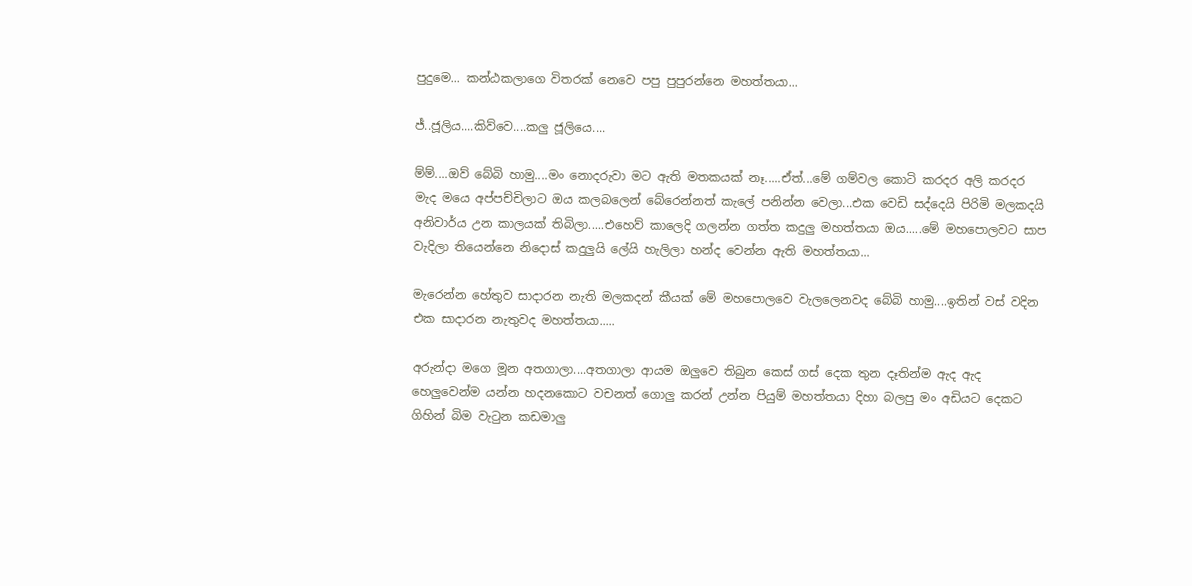පුදුමෙ... කන්ඨකලාගෙ විතරක් නෙවෙ පපු පුපුරන්නෙ මහත්තයා...

ජ්..ජූලිය....කිව්වෙ....කලු ජූලියෙ....

ම්ම්....ඔව් බේබි හාමු....මං නොදරුවා මට ඇති මතකයක් නෑ.....ඒත්...මේ ගම්වල කොටි කරදර අලි කරදර මැද මයෙ අප්පච්චිලාට ඔය කලබලෙන් බේරෙන්නත් කැලේ පනින්න වෙලා...එක වෙඩි සද්දෙයි පිරිමි මලකදයි අනිවාර්ය උන කාලයක් තිබිලා.....එහෙව් කාලෙදි ගලන්න ගත්ත කදුලු මහත්තයා ඔය.....මේ මහපොලවට සාප වැදිලා තියෙන්නෙ නිදොස් කදුලුයි ලේයි හැලිලා හන්ද වෙන්න ඇති මහත්තයා...

මැරෙන්න හේතුව සාදාරන නැති මලකදන් කීයක් මේ මහපොලවෙ වැලලෙනවද බේබි හාමු....ඉතින් වස් වදින එක සාදාරන නැතුවද මහත්තයා.....

අරුන්දා මගෙ මූන අතගාලා....අතගාලා ආයම ඔලුවෙ තිබුන කෙස් ගස් දෙක තුන දෑතින්ම ඇද ඇද හෙලුවෙන්ම යන්න හදනකොට වචනත් ගොලු කරන් උන්න පියුම් මහත්තයා දිහා බලපු මං අඩියට දෙකට ගිහින් බිම වැටුන කඩමාලු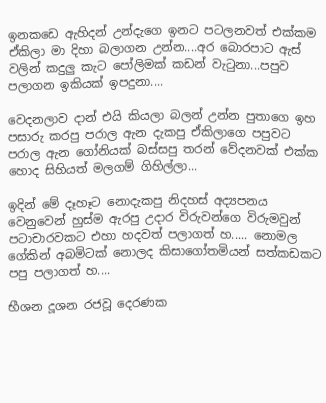ඉනකඩෙ ඇහිදන් උන්දැගෙ ඉනට පටලනවත් එක්කම ඒකිලා මා දිහා බලාගන උන්න....අර බොරපාට ඇස් වලින් කදුලු කැට පෝලිමක් කඩන් වැටුනා...පපුව පලාගන ඉකියක් ඉපදුනා....

වෙදනලාව දාන් එයි කියලා බලන් උන්න පුතාගෙ ඉහ පසාරු කරපු පරාල ඇන දැකපු ඒකිලාගෙ පපුවට පරාල ඇන ගෝනියක් බස්සපු තරන් වේදනවක් එක්ක හොද සිහියත් මලගම් ගිහිල්ලා...

ඉදින් මේ දෑහෑට නොදැකපු නිදහස් අද්‍යපනය වෙනුවෙන් හුස්ම ඇරපු උදාර විරුවන්ගෙ විරුමවුන් පටාචාරවකට එහා හදවත් පලාගත් හ..... නොමල ගේකින් අබමිටක් නොලද කිසාගෝතමියන් සත්කඩකට පපු පලාගත් හ....

භීශන දූශන රජවූ දෙරණක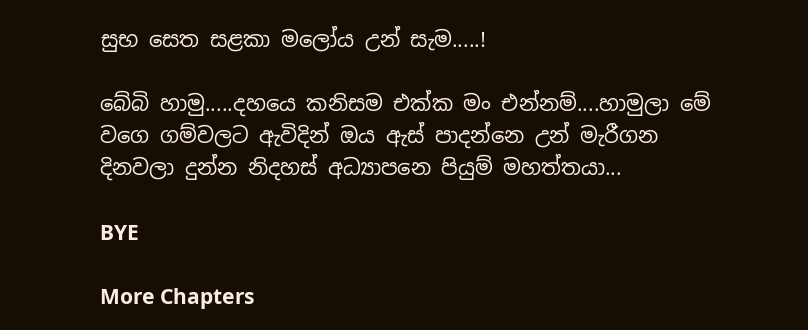සුභ සෙත සළකා මලෝය උන් සැම.....!

බේබි හාමු.....දහයෙ කනිසම එක්ක මං එන්නම්....හාමුලා මේ වගෙ ගම්වලට ඇවිදින් ඔය ඇස් පාදන්නෙ උන් මැරීගන දිනවලා දුන්න නිදහස් අධ්‍යාපනෙ පියුම් මහත්තයා...

BYE

More Chapters